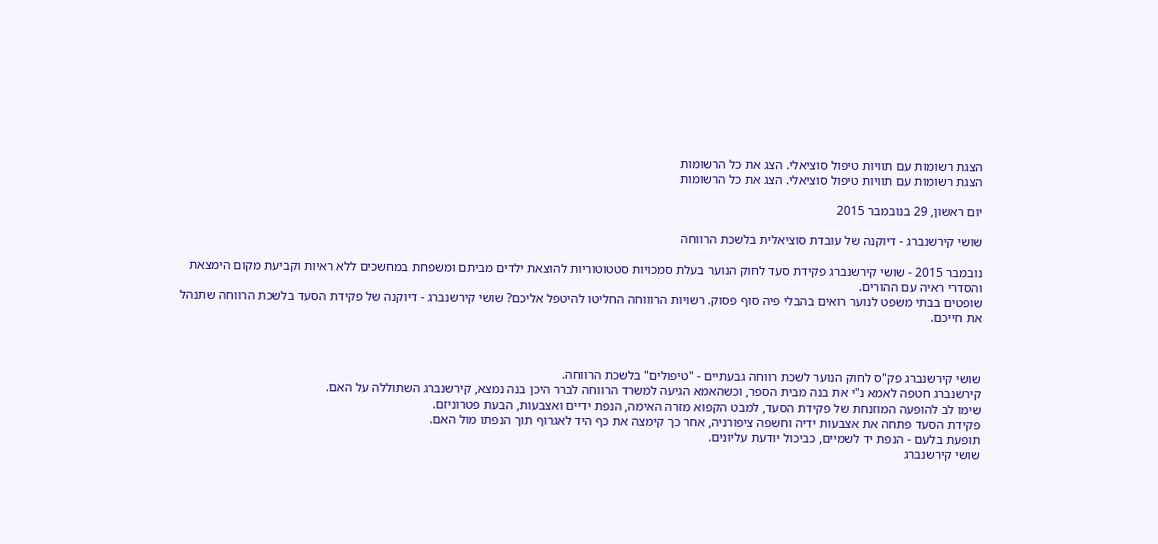הצגת רשומות עם תוויות טיפול סוציאלי. הצג את כל הרשומות
הצגת רשומות עם תוויות טיפול סוציאלי. הצג את כל הרשומות

יום ראשון, 29 בנובמבר 2015

שושי קירשנברג - דיוקנה של עובדת סוציאלית בלשכת הרווחה

נובמבר 2015 - שושי קירשנברג פקידת סעד לחוק הנוער בעלת סמכויות סטטוטוריות להוצאת ילדים מביתם ומשפחת במחשכים ללא ראיות וקביעת מקום הימצאת והסדרי ראיה עם ההורים.
שופטים בבתי משפט לנוער רואים בהבלי פיה סוף פסוק. רשויות הרוווחה החליטו להיטפל אליכם? שושי קירשנברג - דיוקנה של פקידת הסעד בלשכת הרווחה שתנהל את חייכם.



שושי קירשנברג פק"ס לחוק הנוער לשכת רווחה גבעתיים - "טיפולים" בלשכת הרווחה.
קירשנברג חטפה לאמא נ"י את בנה מבית הספר, וכשהאמא הגיעה למשרד הרווחה לברר היכן בנה נמצא, קירשנברג השתוללה על האם.
שימו לב להופעה המוזנחת של פקידת הסעד, למבט הקפוא מזרה האימה, הנפת ידיים ואצבעות, הבעת פטרוניזם.
פקידת הסעד פתחה את אצבעות ידיה וחשפה ציפורניה, אחר כך קימצה את כף היד לאגרוף תוך הנפתו מול האם.
תופעת בלעם - הנפת יד לשמיים, כביכול יודעת עליונים.
שושי קירשנברג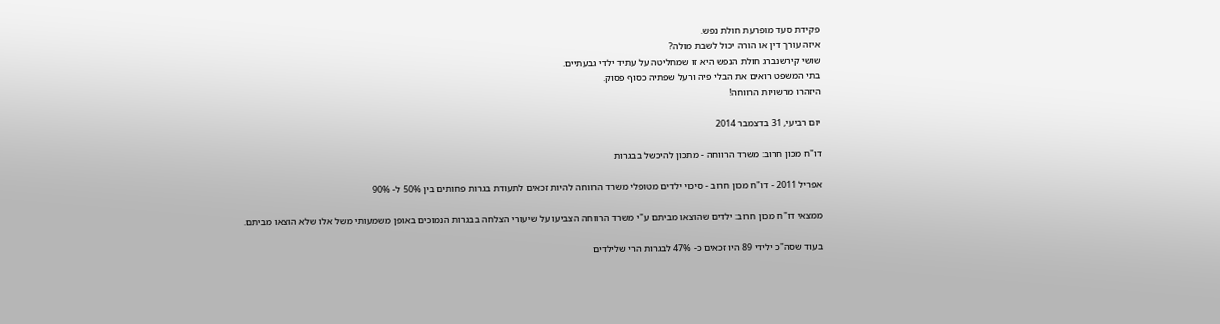פקידת סעד מופרעת חולת נפש.
איזה עורך דין או הורה יכול לשבת מולה?
שושי קירשנברג חולת הנפש היא זו שמחליטה על עתיד ילדי גבעתיים.
בתי המשפט רואים את הבלי פיה ורעל שפתיה כסוף פסוק.
היזהרו מרשויות הרווחה!

יום רביעי, 31 בדצמבר 2014

דו"ח מכון חרוב: משרד הרווחה - מתכון להיכשל בבגרות

אפריל 2011 - דו"ח מכון חרוב - סיכוי ילדים מטופלי משרד הרווחה להיות זכאים לתעודת בגרות פחותים בין 50% ל- 90%

ממצאי דו"ח מכון חרוב: ילדים שהוצאו מביתם ע"י משרד הרווחה הצביעו על שיעורי הצלחה בבגרות הנמוכים באופן משמעותי משל אלו שלא הוצאו מביתם.

בעוד שסה"כ ילידי 89 היו זכאים כ- 47% לבגרות הרי שלילדים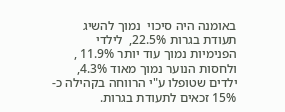באומנה היה סיכוי  נמוך להשיג תעודת בגרות 22.5%,  לילדי הפנימיות נמוך עוד יותר 11.9% , ולחסות הנוער נמוך מאוד 4.3%, ילדים שטופלו ע"י הרווחה בקהילה כ- 15% זכאים לתעודת בגרות.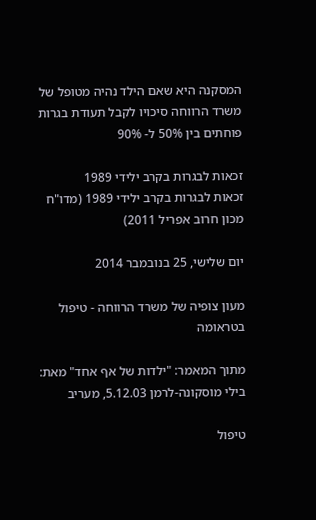המסקנה היא שאם הילד נהיה מטופל של משרד הרווחה סיכויו לקבל תעודת בגרות פוחתים בין 50% ל- 90%

זכאות לבגרות בקרב ילידי 1989
זכאות לבגרות בקרב ילידי 1989 (מדו"ח מכון חרוב אפריל 2011)

יום שלישי, 25 בנובמבר 2014

מעון צופיה של משרד הרווחה - טיפול בטראומה

מתוך המאמר: "ילדות של אף אחד" מאת: בילי מוסקונה-לרמן 5.12.03, מעריב

טיפול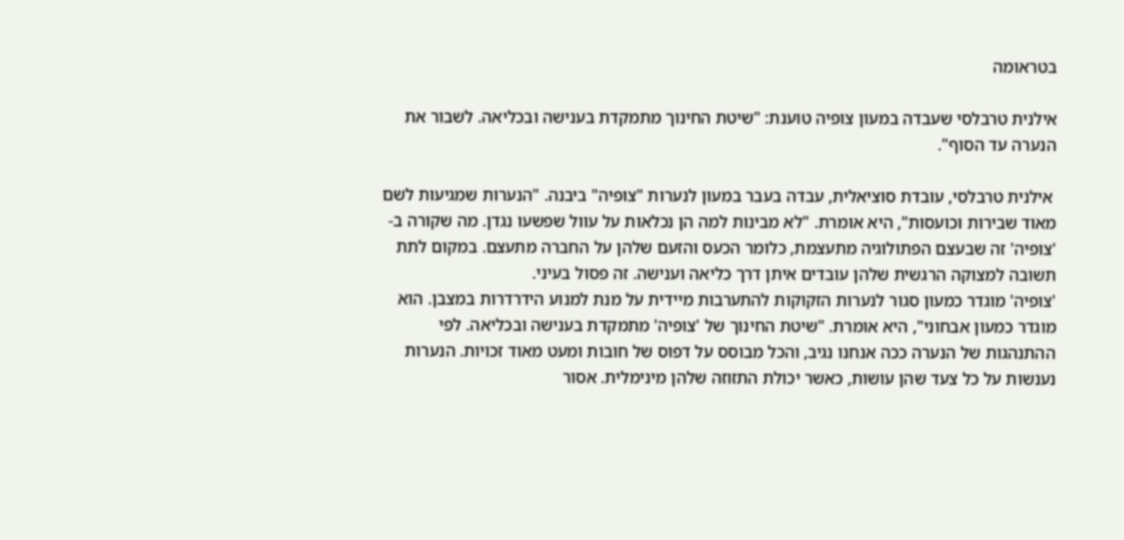בטראומה

אילנית טרבלסי שעבדה במעון צופיה טוענת: "שיטת החינוך מתמקדת בענישה ובכליאה. לשבור את הנערה עד הסוף".

 אילנית טרבלסי, עובדת סוציאלית, עבדה בעבר במעון לנערות "צופיה" ביבנה. "הנערות שמגיעות לשם מאוד שבירות וכועסות", היא אומרת. "לא מבינות למה הן נכלאות על עוול שפשעו נגדן. מה שקורה ב- 'צופיה' זה שבעצם הפתולוגיה מתעצמת, כלומר הכעס והזעם שלהן על החברה מתעצם. במקום לתת תשובה למצוקה הרגשית שלהן עובדים איתן דרך כליאה וענישה. זה פסול בעיני.
'צופיה' מוגדר כמעון סגור לנערות הזקוקות להתערבות מיידית על מנת למנוע הידרדרות במצבן. הוא מוגדר כמעון אבחוני", היא אומרת. "שיטת החינוך של 'צופיה' מתמקדת בענישה ובכליאה. לפי ההתנהגות של הנערה ככה אנחנו נגיב, והכל מבוסס על דפוס של חובות ומעט מאוד זכויות. הנערות נענשות על כל צעד שהן עושות, כאשר יכולת התזוזה שלהן מינימלית. אסור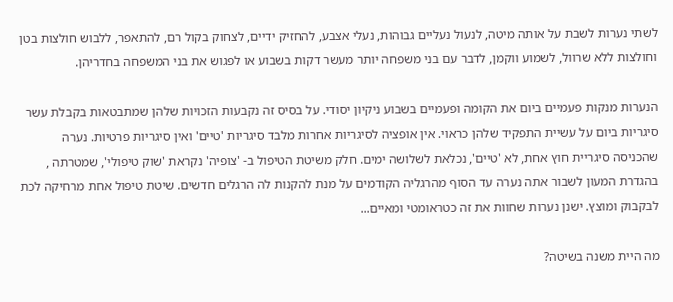לשתי נערות לשבת על אותה מיטה, לנעול נעליים גבוהות, נעלי אצבע, להחזיק ידיים, לצחוק בקול רם, להתאפר, ללבוש חולצות בטן וחולצות ללא שרוול, לשמוע ווקמן, לדבר עם בני משפחה יותר מעשר דקות בשבוע או לפגוש את בני המשפחה בחדריהן.

הנערות מנקות פעמיים ביום את הקומה ופעמיים בשבוע ניקיון יסודי. על בסיס זה נקבעות הזכויות שלהן שמתבטאות בקבלת עשר סיגריות ביום על עשיית התפקיד שלהן כראוי. אין אופציה לסיגריות אחרות מלבד סיגריות 'טיים' ואין סיגריות פרטיות. נערה שהכניסה סיגריית חוץ אחת, לא 'טיים', נכלאת לשלושה ימים. חלק משיטת הטיפול ב- 'צופיה' נקראת 'שוק טיפולי', שמטרתה , בהגדרת המעון לשבור אתה נערה עד הסוף מהרגליה הקודמים על מנת להקנות לה הרגלים חדשים. שיטת טיפול אחת מרחיקה לכת לבקבוק ומוצץ. ישנן נערות שחוות את זה כטראומטי ומאיים...

מה היית משנה בשיטה?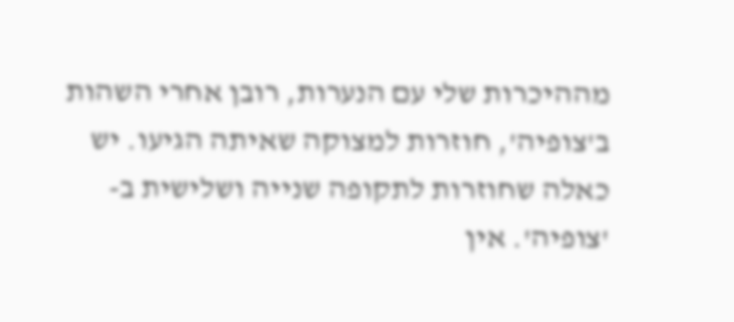מההיכרות שלי עם הנערות, רובן אחרי השהות ב'צופיה', חוזרות למצוקה שאיתה הגיעו. יש כאלה שחוזרות לתקופה שנייה ושלישית ב- 'צופיה'. אין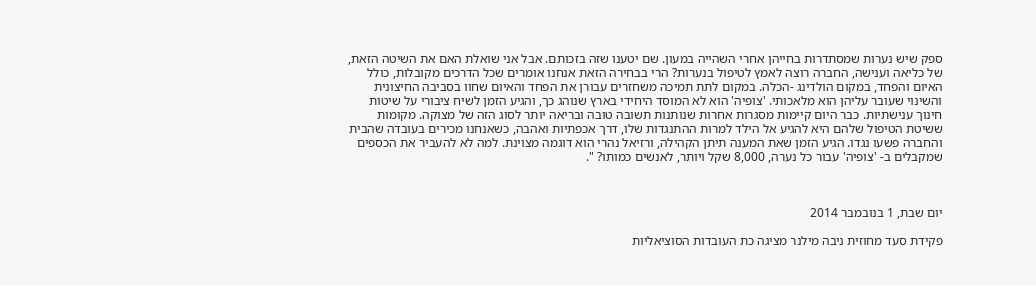ספק שיש נערות שמסתדרות בחייהן אחרי השהייה במעון. שם יטענו שזה בזכותם. אבל אני שואלת האם את השיטה הזאת, של כליאה וענישה, החברה רוצה לאמץ לטיפול בנערות? הרי בבחירה הזאת אנחנו אומרים שכל הדרכים מקובלות, כולל האיום והפחד, במקום הולדינג -הכלה. במקום לתת תמיכה משחזרים עבורן את הפחד והאיום שחוו בסביבה החיצונית והשינוי שעובר עליהן הוא מלאכותי. 'צופיה' הוא לא המוסד היחידי בארץ שנוהג כך, והגיע הזמן לשיח ציבורי על שיטות חינוך ענישתיות. כבר היום קיימות מסגרות אחרות שנותנות תשובה טובה ובריאה יותר לסוג הזה של מצוקה. מקומות ששיטת הטיפול שלהם היא להגיע אל הילד למרות ההתנגדות שלו, דרך אכפתיות ואהבה, כשאנחנו מכירים בעובדה שהבית והחברה פשעו נגדו. הגיע הזמן שאת המענה תיתן הקהילה, ורזיאל נהרי הוא דוגמה מצוינת. למה לא להעביר את הכספים שמקבלים ב- 'צופיה' עבור כל נערה, 8,000 שקל ויותר, לאנשים כמותו? ".



יום שבת, 1 בנובמבר 2014

פקידת סעד מחוזית ניבה מילנר מציגה כת העובדות הסוציאליות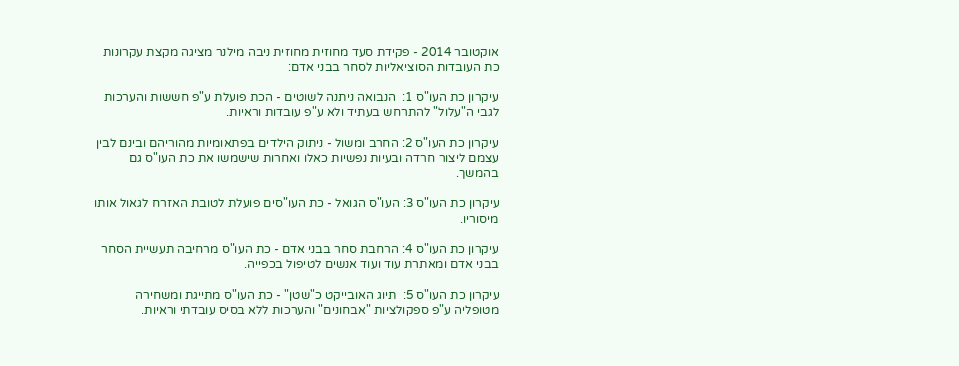אוקטובר 2014 - פקידת סעד מחוזית מחוזית ניבה מילנר מציגה מקצת עקרונות כת העובדות הסוציאליות לסחר בבני אדם:

עיקרון כת העו"ס 1:  הנבואה ניתנה לשוטים - הכת פועלת ע"פ חששות והערכות לגבי ה"עלול" להתרחש בעתיד ולא ע"פ עובדות וראיות.

עיקרון כת העו"ס 2: החרב ומשול - ניתוק הילדים בפתאומיות מהוריהם ובינם לבין עצמם ליצור חרדה ובעיות נפשיות כאלו ואחרות שישמשו את כת העו"ס גם בהמשך.

עיקרון כת העו"ס 3: העו"ס הגואל - כת העו"סים פועלת לטובת האזרח לגאול אותו מיסוריו.

עיקרון כת העו"ס 4: הרחבת סחר בבני אדם - כת העו"ס מרחיבה תעשיית הסחר בבני אדם ומאתרת עוד ועוד אנשים לטיפול בכפייה.

עיקרון כת העו"ס 5:  תיוג האובייקט כ"שטן" - כת העו"ס מתייגת ומשחירה מטופליה ע"פ ספקולציות "אבחונים" והערכות ללא בסיס עובדתי וראיות.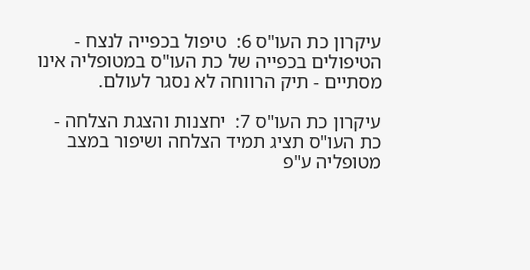עיקרון כת העו"ס 6:  טיפול בכפייה לנצח - הטיפולים בכפייה של כת העו"ס במטופליה אינו מסתיים - תיק הרווחה לא נסגר לעולם.

עיקרון כת העו"ס 7:  יחצנות והצגת הצלחה - כת העו"ס תציג תמיד הצלחה ושיפור במצב מטופליה ע"פ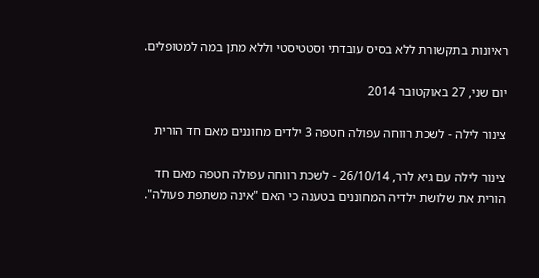ראיונות בתקשורת ללא בסיס עובדתי וסטטיסטי וללא מתן במה למטופלים.

יום שני, 27 באוקטובר 2014

צינור לילה - לשכת רווחה עפולה חטפה 3 ילדים מחוננים מאם חד הורית

צינור לילה עם גיא לרר, 26/10/14 - לשכת רווחה עפולה חטפה מאם חד הורית את שלושת ילדיה המחוננים בטענה כי האם "אינה משתפת פעולה".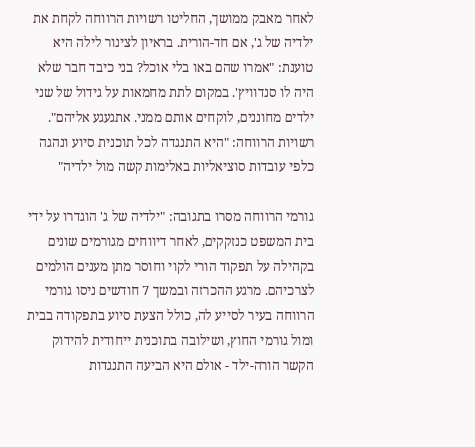לאחר מאבק ממושך, החליטו רשויות הרווחה לקחת את ילדיה של ג', אם חד-הורית. בראיון לצינור לילה היא טוענת: "אמרו שהם באו בלי אוכל? בני כיבד חבר שלא היה לו סנדוויץ'. במקום לתת מחמאות על גידול של שני ילדים מחוננים, לוקחים אותם ממני. אתגעגע אליהם". רשויות הרווחה: "היא התנגדה לכל תוכנית סיוע ונהגה כלפי עובדות סוציאליות באלימות קשה מול ילדיה"

גורמי הרווחה מסרו בתגובה: "ילדיה של ג' הוגדרו על ידי בית המשפט כנזקקים, לאחר דיווחים מגורמים שונים בקהילה על תפקוד הורי לקוי וחוסר מתן מענים הולמים לצרכיהם. מרגע ההכרזה ובמשך 7 חודשים ניסו גורמי הרווחה בעיר לסייע לה, כולל הצעת סיוע בתפקודה בבית ומול גורמי החוץ, ושילובה בתוכנית ייחודית להידוק הקשר הורה-ילד - אולם היא הביעה התנגדות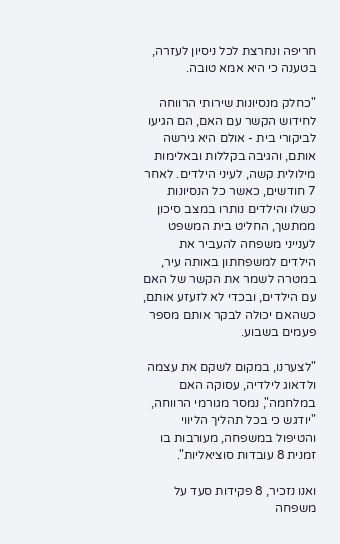חריפה ונחרצת לכל ניסיון לעזרה, בטענה כי היא אמא טובה.

"כחלק מנסיונות שירותי הרווחה לחידוש הקשר עם האם, הם הגיעו לביקורי בית - אולם היא גירשה אותם, והגיבה בקללות ובאלימות מילולית קשה, לעיני הילדים. לאחר 7 חודשים, כאשר כל הנסיונות כשלו והילדים נותרו במצב סיכון ממתשך, החליט בית המשפט לענייני משפחה להעביר את הילדים למשפחתון באותה עיר, במטרה לשמר את הקשר של האם עם הילדים, ובכדי לא לזעזע אותם, כשהאם יכולה לבקר אותם מספר פעמים בשבוע.

"לצערנו, במקום לשקם את עצמה ולדאוג לילדיה, עסוקה האם במלחמה", נמסר מגורמי הרווחה, "יודגש כי בכל תהליך הליווי והטיפול במשפחה, מעורבות בו זמנית 8 עובדות סוציאליות".

ואנו נזכיר, 8 פקידות סעד על משפחה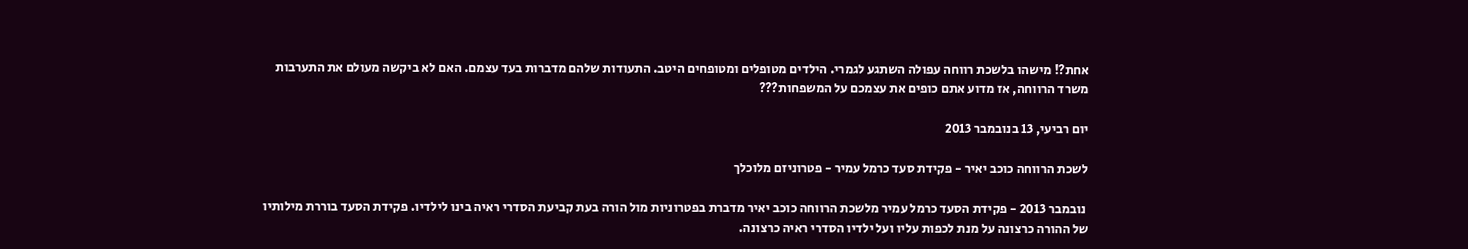אחת?! מישהו בלשכת רווחה עפולה השתגע לגמרי. הילדים מטופלים ומטופחים היטב. התעודות שלהם מדברות בעד עצמם. האם לא ביקשה מעולם את התערבות משרד הרווחה, אז מדוע אתם כופים את עצמכם על המשפחות???

יום רביעי, 13 בנובמבר 2013

לשכת הרווחה כוכב יאיר - פקידת סעד כרמל עמיר - פטרוניזם מלוכלך

 נובמבר 2013 - פקידת הסעד כרמל עמיר מלשכת הרווחה כוכב יאיר מדברת בפטרוניות מול הורה בעת קביעת הסדרי ראיה בינו לילדיו. פקידת הסעד בוררת מילותיו של ההורה כרצונה על מנת לכפות עליו ועל ילדיו הסדרי ראיה כרצונה.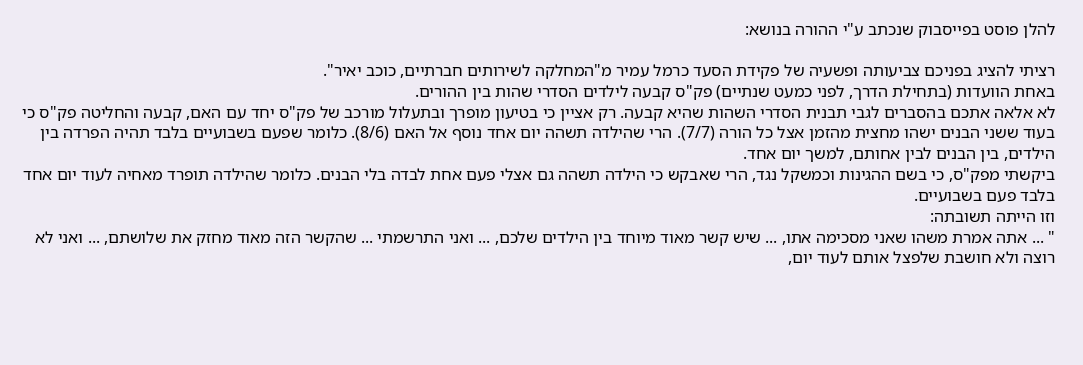להלן פוסט בפייסבוק שנכתב ע"י ההורה בנושא:

רציתי להציג בפניכם צביעותה ופשעיה של פקידת הסעד כרמל עמיר מ"המחלקה לשירותים חברתיים, כוכב יאיר".
באחת הוועדות (בתחילת הדרך, לפני כמעט שנתיים) פק"ס קבעה לילדים הסדרי שהות בין ההורים.
לא אלאה אתכם בהסברים לגבי תבנית הסדרי השהות שהיא קבעה. רק אציין כי בטיעון מופרך ובתעלול מורכב של פק"ס יחד עם האם, קבעה והחליטה פק"ס כי בעוד ששני הבנים ישהו מחצית מהזמן אצל כל הורה (7/7). הרי שהילדה תשהה יום אחד נוסף אל האם (8/6). כלומר שפעם בשבועיים בלבד תהיה הפרדה בין הילדים, בין הבנים לבין אחותם, למשך יום אחד.
ביקשתי מפק"ס, כי בשם ההגינות וכמשקל נגד, הרי שאבקש כי הילדה תשהה גם אצלי פעם אחת לבדה בלי הבנים. כלומר שהילדה תופרד מאחיה לעוד יום אחד בלבד פעם בשבועיים.
וזו הייתה תשובתה:
" ... אתה אמרת משהו שאני מסכימה אתו, ... שיש קשר מאוד מיוחד בין הילדים שלכם, ... ואני התרשמתי ... שהקשר הזה מאוד מחזק את שלושתם, ... ואני לא רוצה ולא חושבת שלפצל אותם לעוד יום,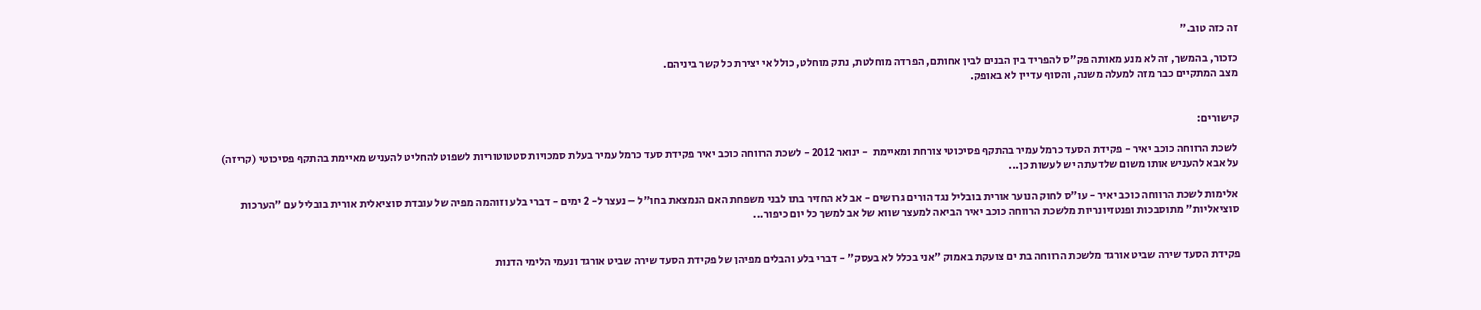זה כזה טוב."

כזכור, בהמשך, זה לא מנע מאותה פק"ס להפריד בין הבנים לבין אחותם, הפרדה מוחלטת, נתק מוחלט, כולל אי יצירת כל קשר ביניהם.
מצב המתקיים כבר מזה למעלה משנה, והסוף עדיין לא באופק.


קישורים:

 לשכת הרווחה כוכב יאיר - פקידת הסעד כרמל עמיר בהתקף פסיכוטי צורחת ומאיימת  - ינואר 2012 - לשכת הרווחה כוכב יאיר פקידת סעד כרמל עמיר בעלת סמכויות סטטוטוריות לשפוט להחליט להעניש מאיימת בהתקף פסיכוטי (קריזה) על אבא להעניש אותו משום שלדעתה יש לעשות כן...

 אלימות לשכת הרווחה כוכב יאיר - עו"ס לחוק הנוער אורית בובליל נגד הורים גרושים - אב לא החזיר בתו לבני משפחת האם הנמצאת בחו"ל – נעצר ל- 2 ימים - דברי בלע וזוהמה מפיה של עובדת סוציאלית אורית בובליל עם "הערכות סוציאליות" מתוסבכות ופנטזיונריות מלשכת הרווחה כוכב יאיר הביאה למעצר שווא של אב למשך כל יום כיפור...


פקידת הסעד שירה שביט אורגד מלשכת הרווחה בת ים צועקת באמוק "אני בכלל לא בעסק" - דברי בלע והבלים מפיהן של פקידת הסעד שירה שביט אורגד ונעמי הלימי הדנות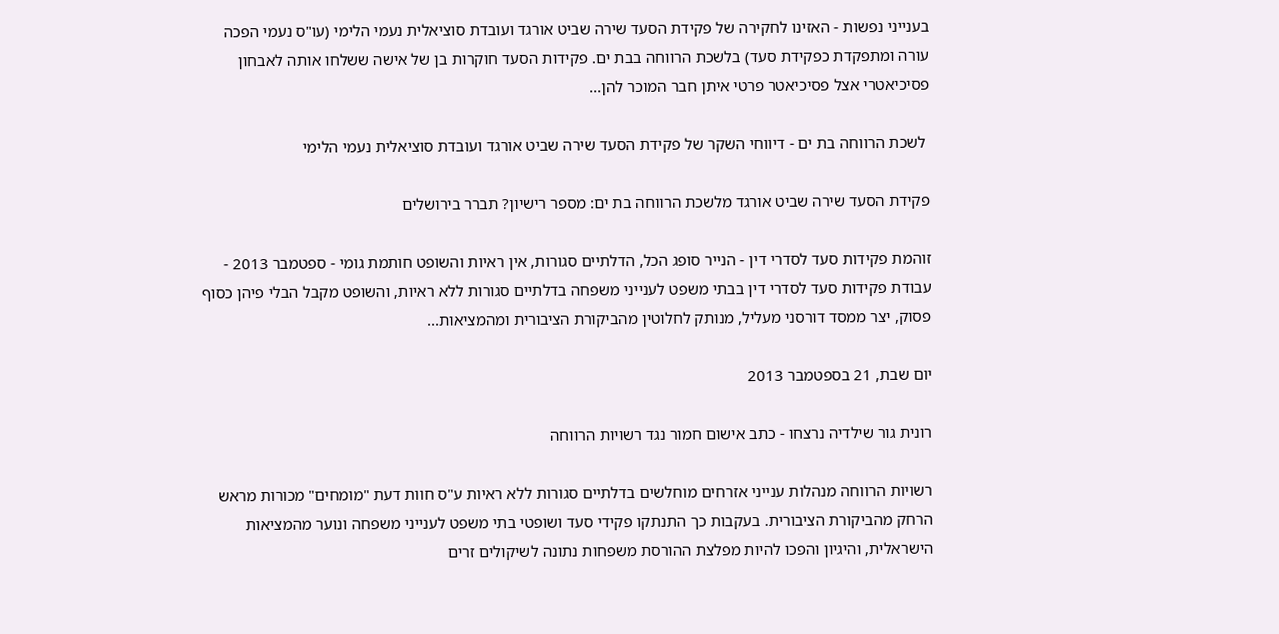בענייני נפשות - האזינו לחקירה של פקידת הסעד שירה שביט אורגד ועובדת סוציאלית נעמי הלימי (עו"ס נעמי הפכה עורה ומתפקדת כפקידת סעד) בלשכת הרווחה בבת ים. פקידות הסעד חוקרות בן של אישה ששלחו אותה לאבחון פסיכיאטרי אצל פסיכיאטר פרטי איתן חבר המוכר להן...

 לשכת הרווחה בת ים - דיווחי השקר של פקידת הסעד שירה שביט אורגד ועובדת סוציאלית נעמי הלימי

פקידת הסעד שירה שביט אורגד מלשכת הרווחה בת ים: מספר רישיון? תברר בירושלים

זוהמת פקידות סעד לסדרי דין - הנייר סופג הכל, הדלתיים סגורות, אין ראיות והשופט חותמת גומי - ספטמבר 2013 - עבודת פקידות סעד לסדרי דין בבתי משפט לענייני משפחה בדלתיים סגורות ללא ראיות, והשופט מקבל הבלי פיהן כסוף פסוק, יצר ממסד דורסני מעליל, מנותק לחלוטין מהביקורת הציבורית ומהמציאות...

יום שבת, 21 בספטמבר 2013

רונית גור שילדיה נרצחו - כתב אישום חמור נגד רשויות הרווחה

רשויות הרווחה מנהלות ענייני אזרחים מוחלשים בדלתיים סגורות ללא ראיות ע"ס חוות דעת "מומחים" מכורות מראש הרחק מהביקורת הציבורית. בעקבות כך התנתקו פקידי סעד ושופטי בתי משפט לענייני משפחה ונוער מהמציאות הישראלית, והיגיון והפכו להיות מפלצת ההורסת משפחות נתונה לשיקולים זרים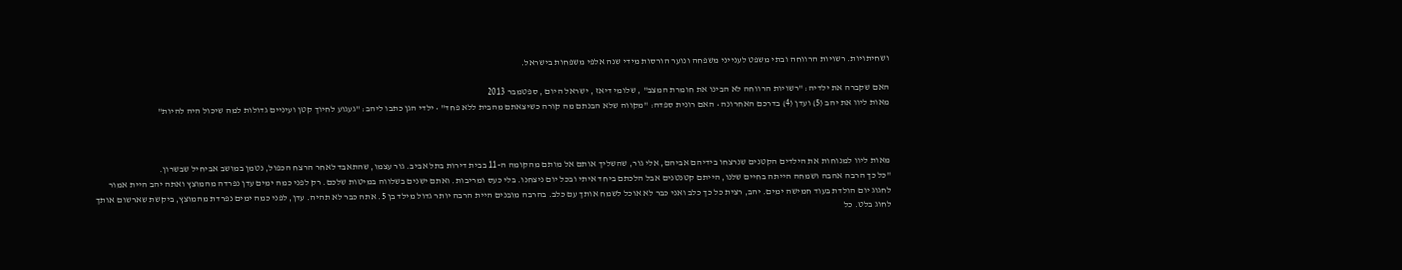ושחיתויות. רשויות הרווחה ובתי משפט לענייני משפחה ונוער הורסות מידי שנה אלפי משפחות בישראל.

האם שקברה את ילדיה: "רשויות הרווחה לא הבינו את חומרת המצב" , שלומי דיאז , ישראל היום , ספטמבר 2013
מאות ליוו את יהב (5) ועדן (4) בדרכם האחרונה • האם רונית ספדה: "מקווה שלא הבנתם מה קורה כשיצאתם מהבית ללא פחד" • ילדי הגן כתבו ליהב: "געגוע לחיוך קטן ועיניים גדולות למה שיכול היה להיות"



מאות ליוו למנוחות את הילדים הקטנים שנרצחו בידיהם אביהם, אלי גור, שהשליך אותם אל מותם מהקומה ה-11 בבית דירות בתל אביב. גור עצמו, שהתאבד לאחר הרצח הכפול, נטמן במושב אביחיל שבשרון.
"כל כך הרבה אהבה ושמחה הייתה בחיים שלנו, הייתם קטנטנים אבל הלכתם ביחד איתי ובכל יום ניצחנו. בלי כעס ומריבות. ואתם ישנים בשלווה במיטות שלכם. רק לפני כמה ימים עדן נפרדה מהמוצץ ואתה יהב היית אמור לחגוג יום הולדת בעוד חמישה ימים. יהב, רצית כל כך כלב ואני כבר לא אוכל לשמח אותך עם כלב. בהרבה מובנים היית הרבה יותר גדול מילד בן 5. אתה כבר לא תהיה. עדן, לפני כמה ימים נפרדת מהמוצץ, ביקשת שארשום אותך לחוג בלט. כל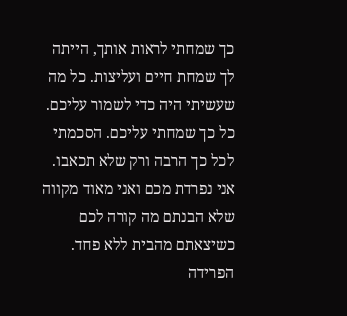כך שמחתי לראות אותך, הייתה לך שמחת חיים ועליצות. כל מה שעשיתי היה כדי לשמור עליכם. כל כך שמחתי עליכם. הסכמתי לכל כך הרבה ורק שלא תכאבו. אני נפרדת מכם ואני מאוד מקווה שלא הבנתם מה קורה לכם כשיצאתם מהבית ללא פחד. הפרידה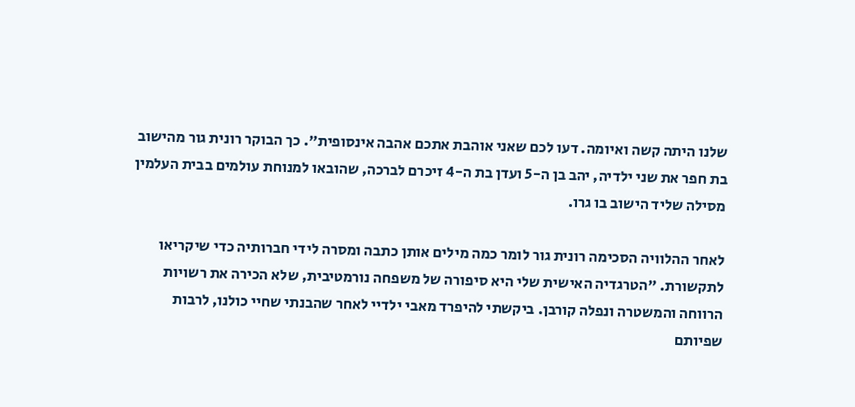שלנו היתה קשה ואיומה. דעו לכם שאני אוהבת אתכם אהבה אינסופית". כך הבוקר רונית גור מהישוב בת חפר את שני ילדיה, יהב בן ה-5 ועדן בת ה-4 זיכרם לברכה, שהובאו למנוחת עולמים בבית העלמין מסילה שליד הישוב בו גרו.

לאחר ההלוויה הסכימה רונית גור לומר כמה מילים אותן כתבה ומסרה לידי חברותיה כדי שיקריאו לתקשורת. "הטרגדיה האישית שלי היא סיפורה של משפחה נורמטיבית, שלא הכירה את רשויות הרווחה והמשטרה ונפלה קורבן. ביקשתי להיפרד מאבי ילדיי לאחר שהבנתי שחיי כולנו, לרבות שפיותם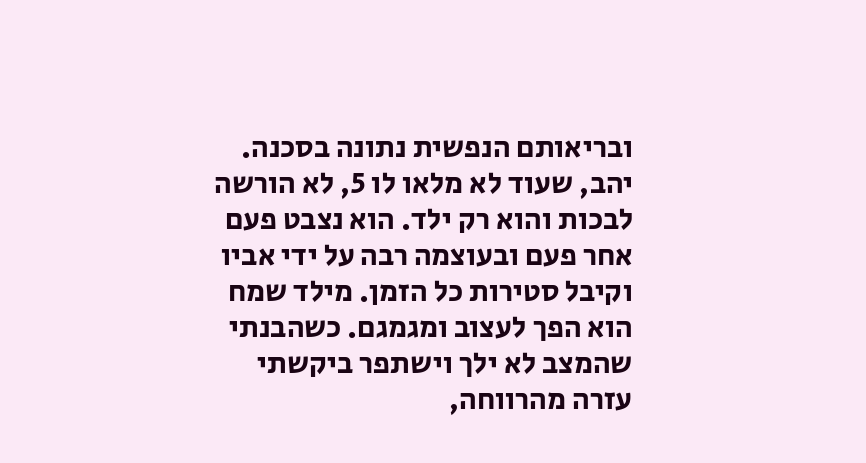ובריאותם הנפשית נתונה בסכנה. יהב, שעוד לא מלאו לו 5, לא הורשה לבכות והוא רק ילד. הוא נצבט פעם אחר פעם ובעוצמה רבה על ידי אביו וקיבל סטירות כל הזמן. מילד שמח הוא הפך לעצוב ומגמגם. כשהבנתי שהמצב לא ילך וישתפר ביקשתי עזרה מהרווחה,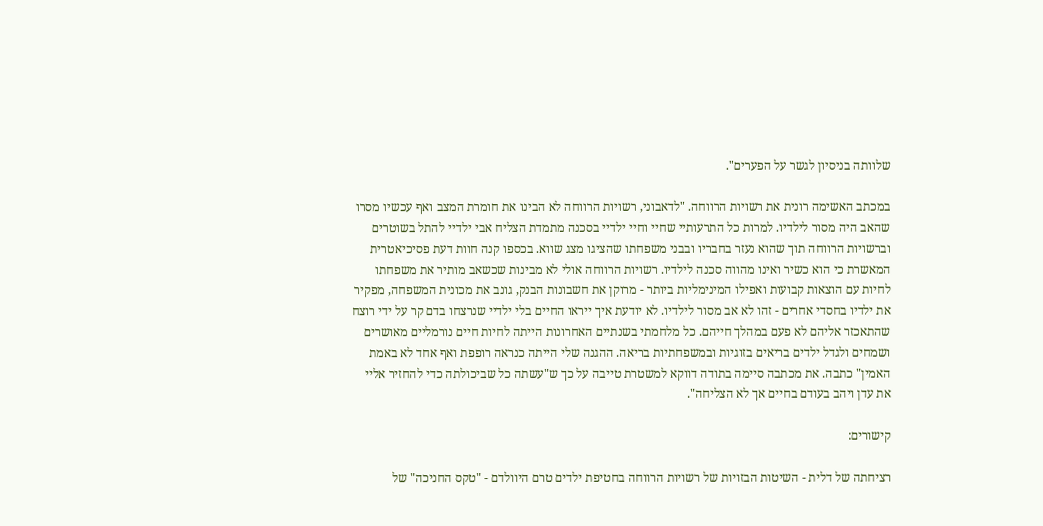שלוותה בניסיון לגשר על הפערים".

במכתב האשימה רונית את רשויות הרווחה. "לדאבוני, רשויות הרווחה לא הבינו את חומרת המצב ואף עכשיו מסרו שהאב היה מסור לילדיו. למרות כל התרעותיי שחיי וחיי ילדיי בסכנה מתמדת הצליח אבי ילדיי להתל בשוטרים וברשויות הרווחה תוך שהוא נעזר בחבריו ובבני משפחתו שהציגו מצג שווא. בכספו קנה חוות דעת פסיכיאטרית המאשרת כי הוא כשיר ואינו מהווה סכנה לילדיו. רשויות הרווחה אולי לא מבינות שכשאב מותיר את משפחתו לחיות עם הוצאות קבועות ואפילו המינימליות ביותר - מרוקן את חשבונות הבנק, גונב את מכונית המשפחה, מפקיר את ילדיו בחסדי אחרים - זהו לא אב מסור לילדיו. לא יודעת איך ייראו החיים בלי ילדיי שנרצחו בדם קר על ידי רוצח שהתאכזר אליהם לא פעם במהלך חייהם. כל מלחמתי בשנתיים האחרונות הייתה לחיות חיים נורמליים מאושרים ושמחים ולגדל ילדים בריאים בזוגיות ובמשפחתיות בריאה. ההגנה שלי הייתה כנראה רופפת ואף אחד לא באמת האמין" כתבה. את מכתבה סיימה בתודה דווקא למשטרת טייבה על כך ש"עשתה כל שביכולתה כדי להחזיר אליי את עדן ויהב בעודם בחיים אך לא הצליחה".

קישורים:

רציחתה של דלית - השיטות הבזויות של רשויות הרווחה בחטיפת ילדים טרם היוולדם - "טקס החניכה" של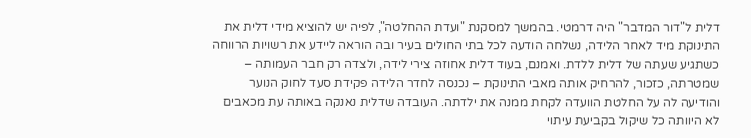דלית ל"דור המדבר" היה דרמטי. בהמשך למסקנת "ועדת ההחלטה", לפיה יש להוציא מידי דלית את התינוקת מיד לאחר הלידה, נשלחה הודעה לכל בתי החולים בעיר ובה הוראה ליידע את רשויות הרווחה כשתגיע שעתה של דלית ללדת. ואמנם, בעוד דלית אחוזה צירי לידה, ולצדה רק חבר העמותה – שמטרתה, כזכור, להרחיק אותה מאבי התינוקת – נכנסה לחדר הלידה פקידת סעד לחוק הנוער והודיעה לה על החלטת הוועדה לקחת ממנה את ילדתה. העובדה שדלית נאנקה באותה עת מכאבים לא היוותה כל שיקול בקביעת עיתוי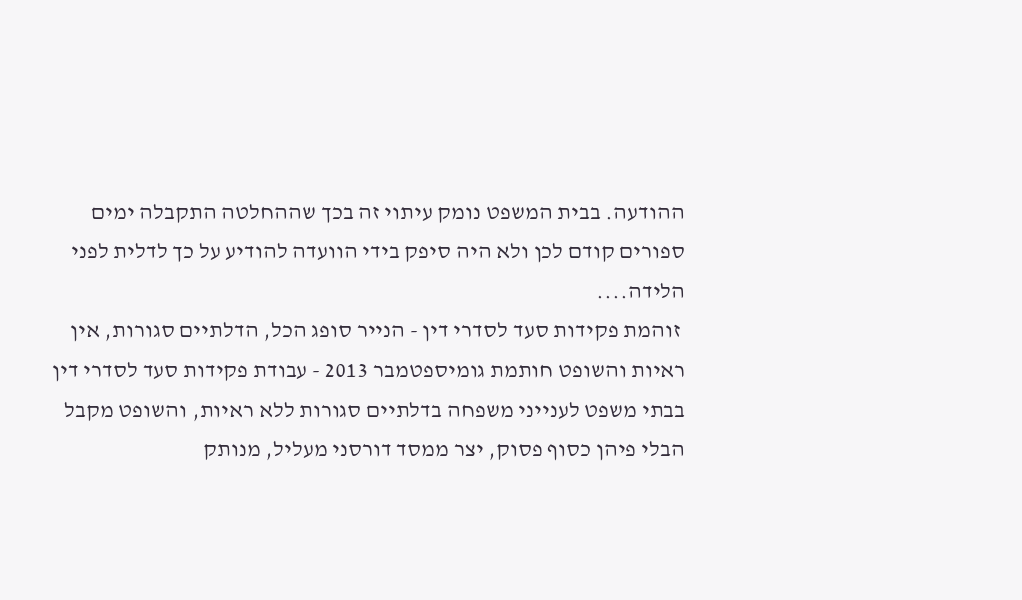ההודעה. בבית המשפט נומק עיתוי זה בכך שההחלטה התקבלה ימים ספורים קודם לכן ולא היה סיפק בידי הוועדה להודיע על כך לדלית לפני הלידה....
 זוהמת פקידות סעד לסדרי דין - הנייר סופג הכל, הדלתיים סגורות, אין ראיות והשופט חותמת גומיספטמבר 2013 - עבודת פקידות סעד לסדרי דין בבתי משפט לענייני משפחה בדלתיים סגורות ללא ראיות, והשופט מקבל הבלי פיהן כסוף פסוק, יצר ממסד דורסני מעליל, מנותק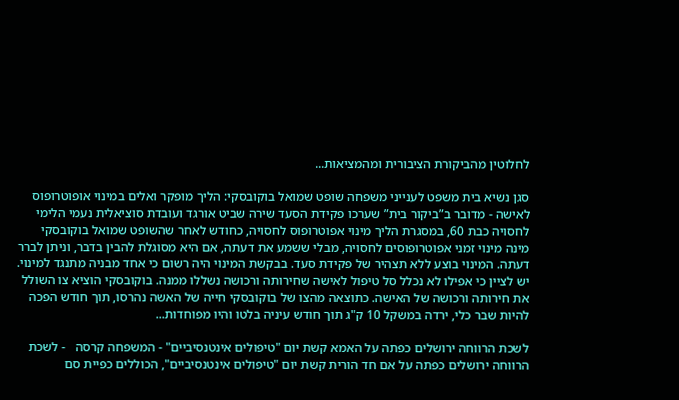לחלוטין מהביקורת הציבורית ומהמציאות...

סגן נשיא בית משפט לענייני משפחה שופט שמואל בוקובסקי: הליך מופקר ואלים במינוי אופוטרופוס לאישה - מדובר ב”ביקור בית” שערכו פקידת הסעד שירה שביט אורגד ועובדת סוציאלית נעמי הלימי לחסויה כבת 60, במסגרת הליך מינוי אפוטרופוס לחסויה, כחודש לאחר שהשופט שמואל בוקובסקי מינה מינוי זמני אפוטרופוסים לחסויה, מבלי ששמע את דעתה, אם היא מסוגלת להבין בדבר, וניתן לברר דעתה. המינוי בוצע ללא תצהיר של פקידת סעד. בבקשת המינוי היה רשום כי אחד מבניה מתנגד למינוי. יש לציין כי אפילו לא נכלל סל טיפול לאישה שחירותה ורכושה נשללו ממנה. בוקובסקי הוציא צו השולל את חירותה ורכושה של האישה. כתוצאה מהצו של בוקובסקי חייה של האשה נהרסו, תוך חודש הפכה להיות שבר כלי, ירדה במשקל 10 ק"ג תוך חודש עיניה בלטו והיו מפוחדות...

לשכת הרווחה ירושלים כפתה על האמא קשת יום "טיפולים אינטנסיביים" - המשפחה קרסה   - לשכת הרווחה ירושלים כפתה על אם חד הורית קשת יום "טיפולים אינטנסיביים", הכוללים כפיית סם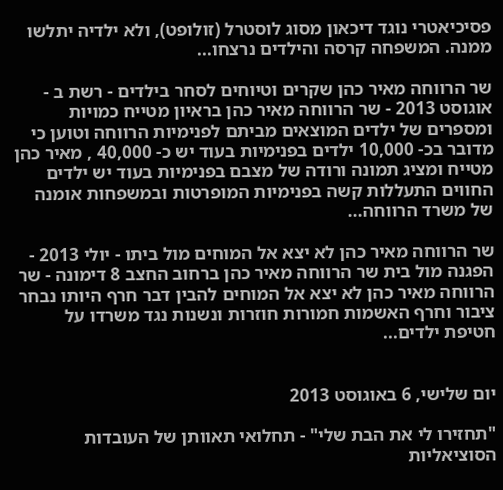פסיכיאטרי נוגד דיכאון מסוג לוסטרל (זולופט), ולא ילדיה יתלשו ממנה. המשפחה קרסה והילדים נרצחו...

שר הרווחה מאיר כהן שקרים וטיוחים לסחר בילדים - רשת ב - אוגוסט 2013 - שר הרווחה מאיר כהן בראיון מטייח כמויות ומספרים של ילדים המוצאים מביתם לפנימיות הרווחה וטוען כי מדובר בכ- 10,000 ילדים בפנימיות בעוד יש כ- 40,000 , מאיר כהן מטייח ומציג תמונה ורודה של מצבם בפנימיות בעוד יש ילדים החווים התעללות קשה בפנימיות המופרטות ובמשפחות אומנה של משרד הרווחה...

שר הרווחה מאיר כהן לא יצא אל המוחים מול ביתו - יולי 2013 - הפגנה מול בית שר הרווחה מאיר כהן ברחוב החצב 8 דימונה - שר הרווחה מאיר כהן לא יצא אל המוחים להבין דבר חרף היותו נבחר ציבור וחרף האשמות חמורות חוזרות ונשנות נגד משרדו על חטיפת ילדים...


יום שלישי, 6 באוגוסט 2013

"תחזירו לי את הבת שלי" - תחלואי תאוותן של העובדות הסוציאליות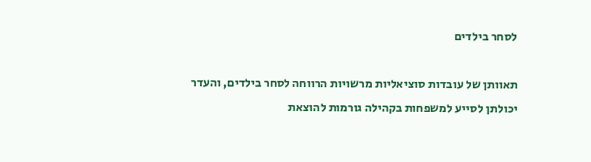לסחר בילדים

תאוותן של עובדות סוציאליות מרשויות הרווחה לסחר בילדים, והעדר יכולתן לסייע למשפחות בקהילה גורמות להוצאת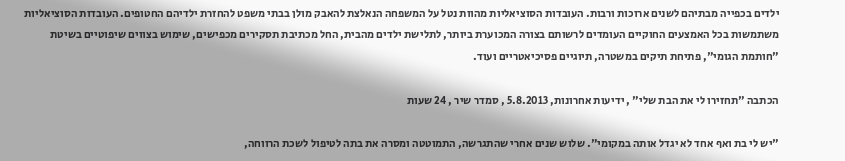ילדים בכפייה מבתיהם לשנים ארוכות ורבות. העובדות הסוציאליות מהוות נטל על המשפחה הנאלצת להאבק מולן בבתי משפט להחזרת ילדיהם החטופים. העובדות הסוציאליות משתמשות בכל האמצעים החוקיים העומדים לרשותם בצורה המכוערת ביותר, לתלישת ילדים מהבית, החל מכתיבת תסקירים מכפישים, שימוש בצווים שיפוטיים בשיטת "חותמת הגומי", פתיחת תיקים במשטרה, תיוגיים פסיכיאטריים ועוד.

הכתבה "תחזירו לי את הבת שלי" , ידיעות אחרונות, 5.8.2013 , סמדר שיר , 24 שעות

"יש לי בת ואף אחד לא יגדל אותה במקומי". שלוש שנים אחרי שהתגרשה, התמוטטה ומסרה את בתה לטיפול לשכת הרווחה,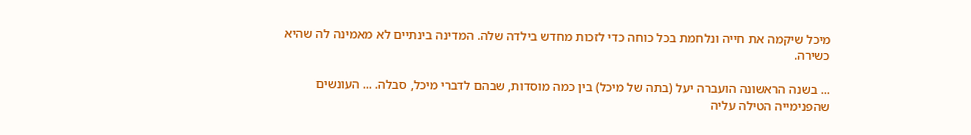מיכל שיקמה את חייה ונלחמת בכל כוחה כדי לזכות מחדש בילדה שלה. המדינה בינתיים לא מאמינה לה שהיא כשירה.

... בשנה הראשונה הועברה יעל (בתה של מיכל) בין כמה מוסדות, שבהם לדברי מיכל, סבלה. ... העונשים שהפנימייה הטילה עליה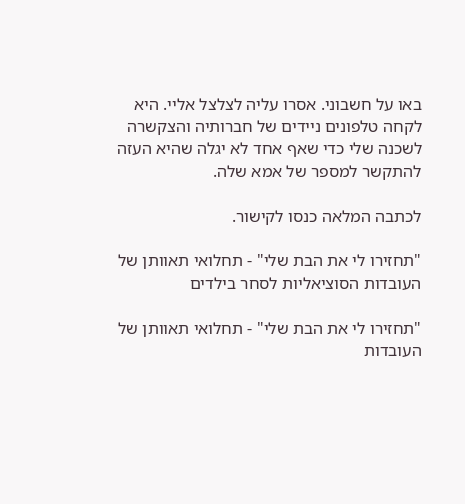באו על חשבוני. אסרו עליה לצלצל אליי. היא לקחה טלפונים ניידים של חברותיה והצקשרה לשכנה שלי כדי שאף אחד לא יגלה שהיא העזה להתקשר למספר של אמא שלה.

לכתבה המלאה כנסו לקישור.

"תחזירו לי את הבת שלי" - תחלואי תאוותן של העובדות הסוציאליות לסחר בילדים

"תחזירו לי את הבת שלי" - תחלואי תאוותן של העובדות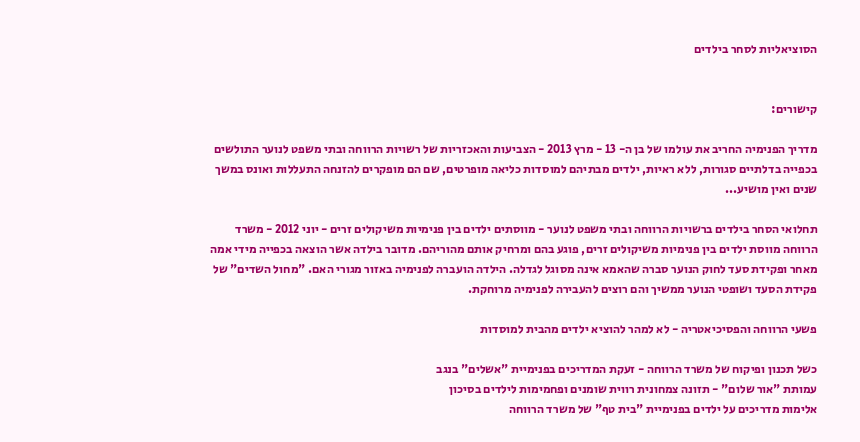הסוציאליות לסחר בילדים


קישורים:

מדריך הפנימיה החריב את עולמו של בן ה- 13 - מרץ 2013 - הצביעות והאכזריות של רשויות הרווחה ובתי משפט לנוער התולשים בכפייה בדלתיים סגורות, ללא ראיות, ילדים מבתיהם למוסדות כליאה מופרטים, שם הם מופקרים להזנחה התעללות ואונס במשך שנים ואין מושיע...

תחלואי הסחר בילדים ברשויות הרווחה ובתי משפט לנוער - מווסתים ילדים בין פנימיות משיקולים זרים - יוני 2012 - משרד הרווחה מווסת ילדים בין פנימיות משיקולים זרים, פוגע בהם ומרחיק אותם מהוריהם. מדובר בילדה אשר הוצאה בכפייה מידי אמה מאחר ופקידת סעד לחוק הנוער סברה שהאמא אינה מסוגל לגדלה. הילדה הועברה לפנימיה באזור מגורי האם. "מחול השדים" של פקידת הסעד ושופטי הנוער ממשיך והם רוצים להעבירה לפנימיה מרוחקת.

פשעי הרווחה והפסיכיאטריה - לא למהר להוציא ילדים מהבית למוסדות

כשל תכנון ופיקוח של משרד הרווחה - זעקת המדריכים בפנימיית "אשלים" בנגב
עמותת "אור שלום" - תזונה צמחונית רווית שומנים ופחמימות לילדים בסיכון
אלימות מדריכים על ילדים בפנימיית "בית טף" של משרד הרווחה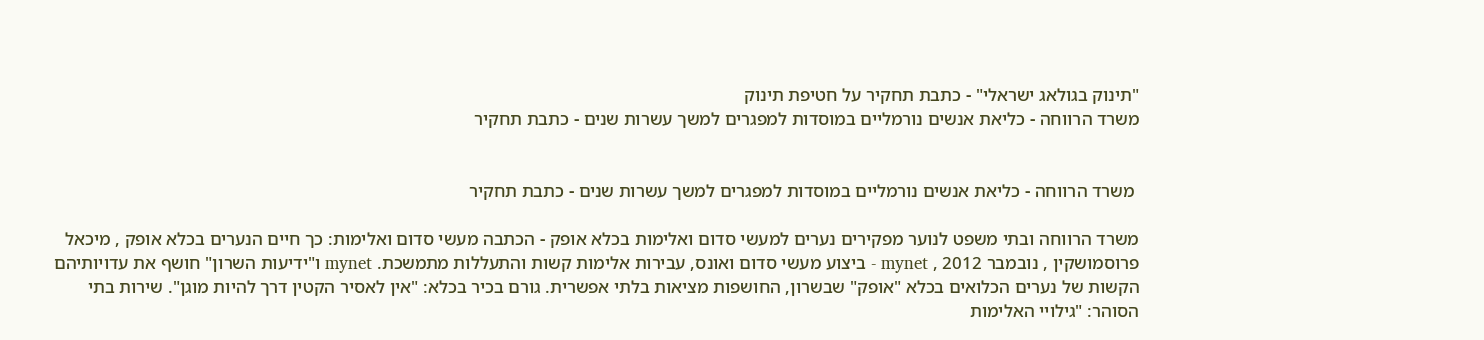"תינוק בגולאג ישראלי" - כתבת תחקיר על חטיפת תינוק
משרד הרווחה - כליאת אנשים נורמליים במוסדות למפגרים למשך עשרות שנים - כתבת תחקיר


 משרד הרווחה - כליאת אנשים נורמליים במוסדות למפגרים למשך עשרות שנים - כתבת תחקיר

משרד הרווחה ובתי משפט לנוער מפקירים נערים למעשי סדום ואלימות בכלא אופק - הכתבה מעשי סדום ואלימות: כך חיים הנערים בכלא אופק , מיכאל פרוסמושקין , נובמבר 2012 , mynet - ביצוע מעשי סדום ואונס, עבירות אלימות קשות והתעללות מתמשכת. mynet ו"ידיעות השרון" חושף את עדויותיהם הקשות של נערים הכלואים בכלא "אופק" שבשרון, החושפות מציאות בלתי אפשרית. גורם בכיר בכלא: "אין לאסיר הקטין דרך להיות מוגן". שירות בתי הסוהר: "גילויי האלימות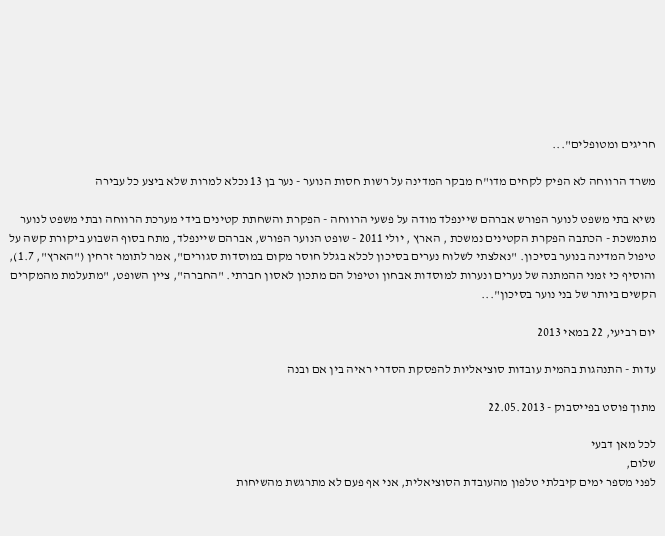חריגים ומטופלים"...

משרד הרווחה לא הפיק לקחים מדו"ח מבקר המדינה על רשות חסות הנוער - נער בן 13 נכלא למרות שלא ביצע כל עבירה

נשיא בתי משפט לנוער הפורש אברהם שיינפלד מודה על פשעי הרווחה - הפקרת והשחתת קטינים בידי מערכת הרווחה ובתי משפט לנוער מתמשכת - הכתבה הפקרת הקטינים נמשכת , הארץ , יולי 2011 - שופט הנוער הפורש, אברהם שיינפלד, מתח בסוף השבוע ביקורת קשה על טיפול המדינה בנוער בסיכון. "נאלצתי לשלוח נערים בסיכון לכלא בגלל חוסר מקום במוסדות סגורים", אמר לתומר זרחין ("הארץ", 1.7), והוסיף כי זמני ההמתנה של נערים ונערות למוסדות אבחון וטיפול הם מתכון לאסון חברתי. "החברה", ציין השופט, "מתעלמת מהמקרים הקשים ביותר של בני נוער בסיכון"...

יום רביעי, 22 במאי 2013

עדות - התנהגות בהמית עובדות סוציאליות להפסקת הסדרי ראיה בין אם ובנה

מתוך פוסט בפייסבוק - 22.05.2013

לכל מאן דבעי
שלום,
לפני מספר ימים קיבלתי טלפון מהעובדת הסוציאלית, אני אף פעם לא מתרגשת מהשיחות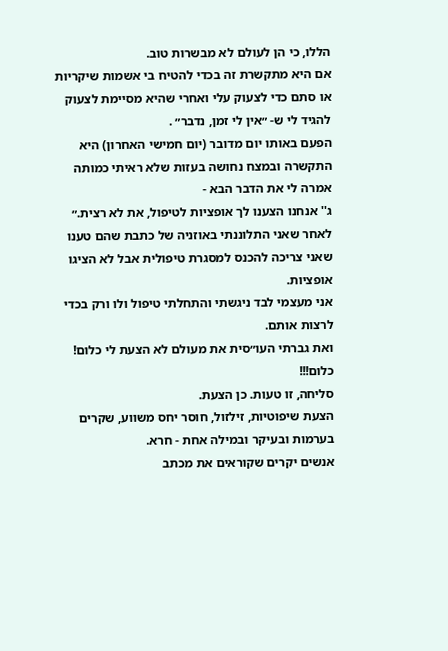הללו, כי הן לעולם לא מבשרות טוב.
אם היא מתקשרת זה בכדי להטיח בי אשמות שיקריות או סתם כדי לצעוק עלי ואחרי שהיא מסיימת לצעוק להגיד לי ש- ״אין לי זמן, נדבר״ .
הפעם באותו יום מדובר (יום חמישי האחרון) היא התקשרה ובמצח נחושה בעזות שלא ראיתי כמותה אמרה לי את הדבר הבא -
ג'' אנחנו הצענו לך אופציות לטיפול, את לא רצית.״
לאחר שאני התלוננתי באוזניה של כתבת שהם טענו שאני צריכה להכנס למסגרת טיפולית אבל לא הציגו אופציות.
אני מעצמי לבד ניגשתי והתחלתי טיפול ולו ורק בכדי לרצות אותם.
ואת גברתי העו״סית את מעולם לא הצעת לי כלום! כלום!!!
סליחה, זו טעות. כן הצעת.
הצעת שיפוטיות, זילזול, חוסר יחס משווע, שקרים בערמות ובעיקר ובמילה אחת - חרא.
אנשים יקרים שקוראים את מכתב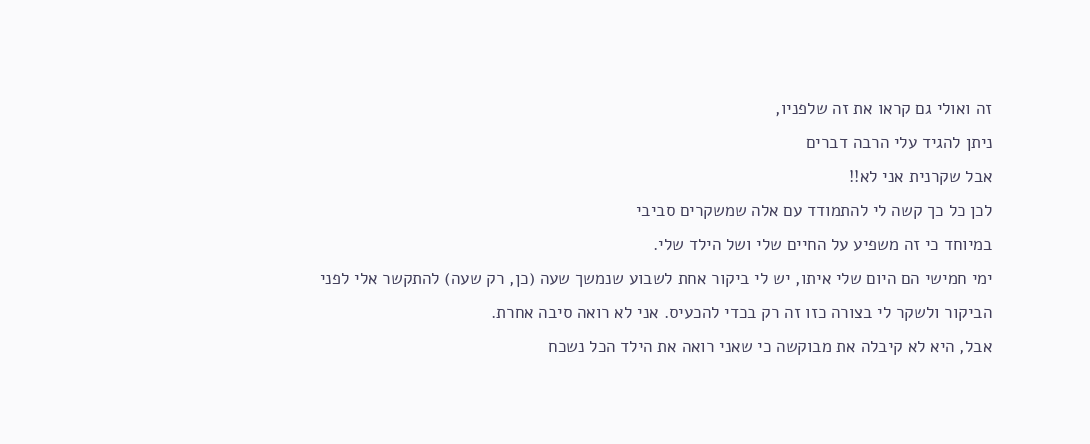זה ואולי גם קראו את זה שלפניו,
ניתן להגיד עלי הרבה דברים
אבל שקרנית אני לא!!
לכן כל כך קשה לי להתמודד עם אלה שמשקרים סביבי
במיוחד כי זה משפיע על החיים שלי ושל הילד שלי.
ימי חמישי הם היום שלי איתו, יש לי ביקור אחת לשבוע שנמשך שעה (כן, רק שעה) להתקשר אלי לפני הביקור ולשקר לי בצורה כזו זה רק בכדי להכעיס. אני לא רואה סיבה אחרת.
אבל, היא לא קיבלה את מבוקשה כי שאני רואה את הילד הכל נשכח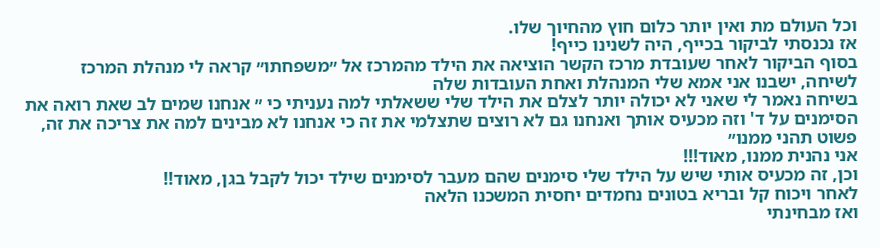וכל העולם מת ואין יותר כלום חוץ מהחיוך שלו.
אז נכנסתי לביקור בכייף, היה לשנינו כייף!
בסוף הביקור לאחר שעובדת מרכז הקשר הוציאה את הילד מהמרכז אל ״משפחתו״ קראה לי מנהלת המרכז לשיחה, ישבנו אני אמא שלי המנהלת ואחת העובדות שלה
בשיחה נאמר לי שאני לא יכולה יותר לצלם את הילד שלי ששאלתי למה נעניתי כי ״ אנחנו שמים לב שאת רואה את הסימנים על ד' וזה מכעיס אותך ואנחנו גם לא רוצים שתצלמי את זה כי אנחנו לא מבינים למה את צריכה את זה, פשוט תהני ממנו״
אני נהנית ממנו, מאוד!!!
וכן, זה מכעיס אותי שיש על הילד שלי סימנים שהם מעבר לסימנים שילד יכול לקבל בגן, מאוד!!
לאחר ויכוח קל ובריא בטונים נחמדים יחסית המשכנו הלאה
ואז מבחינתי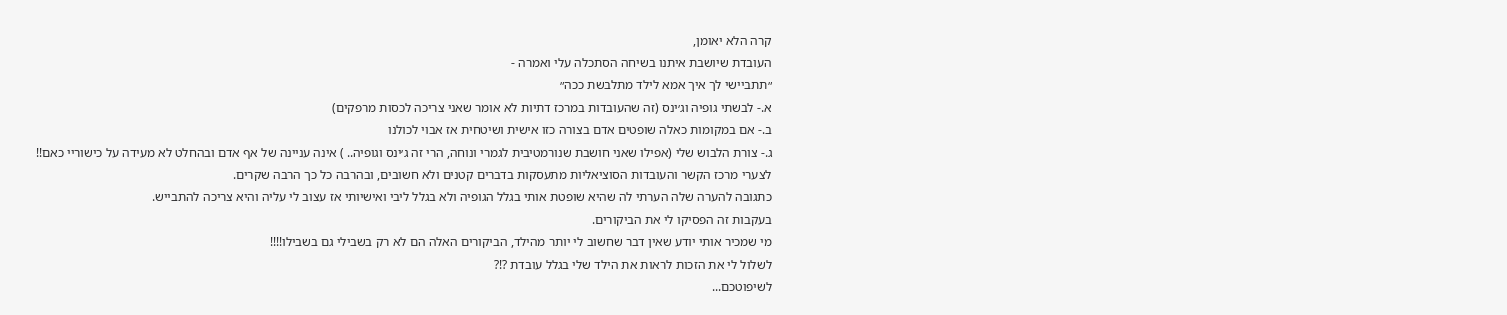קרה הלא יאומן,
העובדת שיושבת איתנו בשיחה הסתכלה עלי ואמרה -
״תתביישי לך איך אמא לילד מתלבשת ככה״
א.- לבשתי גופיה וג׳ינס (זה שהעובדות במרכז דתיות לא אומר שאני צריכה לכסות מרפקים)
ב.- אם במקומות כאלה שופטים אדם בצורה כזו אישית ושיטחית אז אבוי לכולנו
ג.- צורת הלבוש שלי (אפילו שאני חושבת שנורמטיבית לגמרי ונוחה, הרי זה ג׳ינס וגופיה.. ) אינה עניינה של אף אדם ובהחלט לא מעידה על כישוריי כאם!!
לצערי מרכז הקשר והעובדות הסוציאליות מתעסקות בדברים קטנים ולא חשובים, ובהרבה כל כך הרבה שקרים.
כתגובה להערה שלה הערתי לה שהיא שופטת אותי בגלל הגופיה ולא בגלל ליבי ואישיותי אז עצוב לי עליה והיא צריכה להתבייש.
בעקבות זה הפסיקו לי את הביקורים.
מי שמכיר אותי יודע שאין דבר שחשוב לי יותר מהילד, הביקורים האלה הם לא רק בשבילי גם בשבילו!!!!
לשלול לי את הזכות לראות את הילד שלי בגלל עובדת ?!?
לשיפוטכם...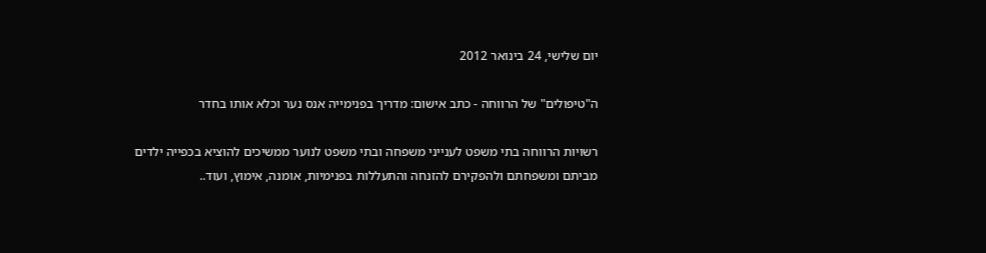יום שלישי, 24 בינואר 2012

ה"טיפולים" של הרווחה - כתב אישום: מדריך בפנימייה אנס נער וכלא אותו בחדר

רשויות הרווחה בתי משפט לענייני משפחה ובתי משפט לנוער ממשיכים להוציא בכפייה ילדים מביתם ומשפחתם ולהפקירם להזנחה והתעללות בפנימיות, אומנה, אימוץ, ועוד..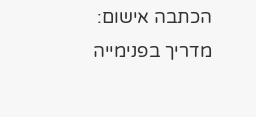הכתבה אישום: מדריך בפנימייה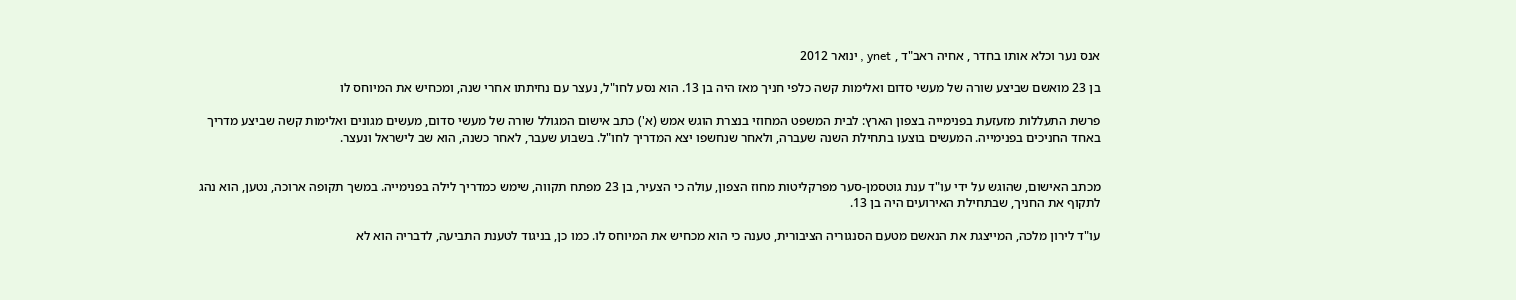אנס נער וכלא אותו בחדר , אחיה ראב"ד , ynet , ינואר 2012

בן 23 מואשם שביצע שורה של מעשי סדום ואלימות קשה כלפי חניך מאז היה בן 13. הוא נסע לחו"ל, נעצר עם נחיתתו אחרי שנה, ומכחיש את המיוחס לו

פרשת התעללות מזעזעת בפנימייה בצפון הארץ: לבית המשפט המחוזי בנצרת הוגש אמש (א') כתב אישום המגולל שורה של מעשי סדום, מעשים מגונים ואלימות קשה שביצע מדריך באחד החניכים בפנימייה. המעשים בוצעו בתחילת השנה שעברה, ולאחר שנחשפו יצא המדריך לחו"ל. בשבוע שעבר, לאחר כשנה, הוא שב לישראל ונעצר.


מכתב האישום, שהוגש על ידי עו"ד ענת גוטסמן-סער מפרקליטות מחוז הצפון, עולה כי הצעיר, בן 23 מפתח תקווה, שימש כמדריך לילה בפנימייה. במשך תקופה ארוכה, נטען, הוא נהג לתקוף את החניך, שבתחילת האירועים היה בן 13.

עו"ד לירון מלכה, המייצגת את הנאשם מטעם הסנגוריה הציבורית, טענה כי הוא מכחיש את המיוחס לו. כמו כן, בניגוד לטענת התביעה, לדבריה הוא לא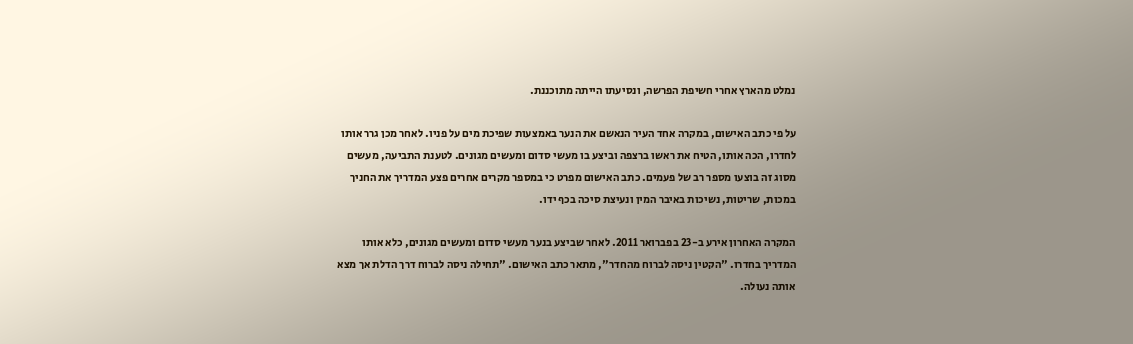נמלט מהארץ אחרי חשיפת הפרשה, ונסיעתו הייתה מתוכננת.

על פי כתב האישום, במקרה אחד העיר הנאשם את הנער באמצעות שפיכת מים על פניו. לאחר מכן גרר אותו לחדרו, הכה אותו, הטיח את ראשו ברצפה וביצע בו מעשי סדום ומעשים מגונים. לטענת התביעה, מעשים מסוג זה בוצעו מספר רב של פעמים. כתב האישום מפרט כי במספר מקרים אחרים פצע המדריך את החניך במכות, שריטות, נשיכות באיבר המין ונעיצת סיכה בכף ידו.

המקרה האחרון אירע ב-23 בפברואר 2011. לאחר שביצע בנער מעשי סדום ומעשים מגונים, כלא אותו המדריך בחדרו. "הקטין ניסה לברוח מהחדר", מתאר כתב האישום. "תחילה ניסה לברוח דרך הדלת אך מצא אותה נעולה.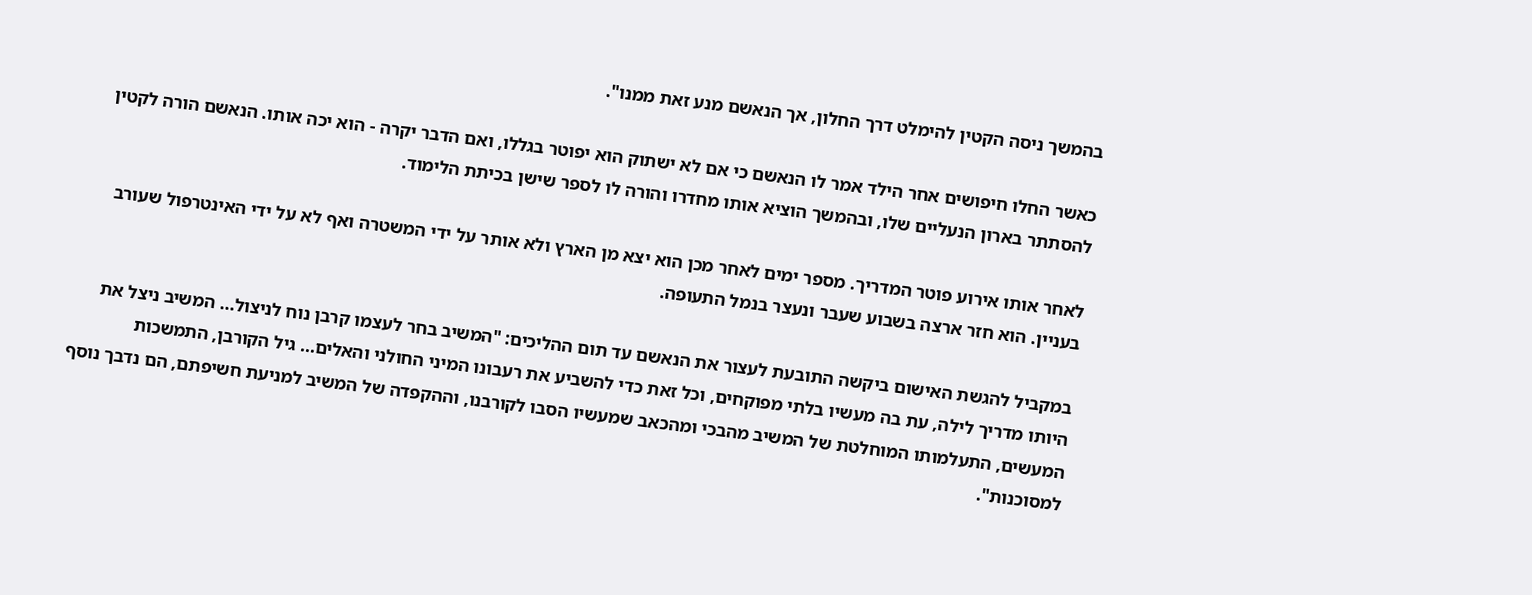בהמשך ניסה הקטין להימלט דרך החלון, אך הנאשם מנע זאת ממנו".

כאשר החלו חיפושים אחר הילד אמר לו הנאשם כי אם לא ישתוק הוא יפוטר בגללו, ואם הדבר יקרה - הוא יכה אותו. הנאשם הורה לקטין להסתתר בארון הנעליים שלו, ובהמשך הוציא אותו מחדרו והורה לו לספר שישן בכיתת הלימוד.

לאחר אותו אירוע פוטר המדריך. מספר ימים לאחר מכן הוא יצא מן הארץ ולא אותר על ידי המשטרה ואף לא על ידי האינטרפול שעורב בעניין. הוא חזר ארצה בשבוע שעבר ונעצר בנמל התעופה.

במקביל להגשת האישום ביקשה התובעת לעצור את הנאשם עד תום ההליכים: "המשיב בחר לעצמו קרבן נוח לניצול... המשיב ניצל את היותו מדריך לילה, עת בה מעשיו בלתי מפוקחים, וכל זאת כדי להשביע את רעבונו המיני החולני והאלים... גיל הקורבן, התמשכות המעשים, התעלמותו המוחלטת של המשיב מהבכי ומהכאב שמעשיו הסבו לקורבנו, וההקפדה של המשיב למניעת חשיפתם, הם נדבך נוסף למסוכנות".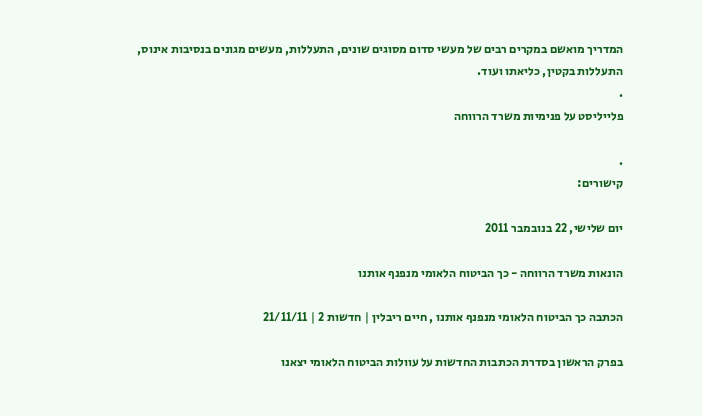המדריך מואשם במקרים רבים של מעשי סדום מסוגים שונים, התעללות, מעשים מגונים בנסיבות אינוס, התעללות בקטין, כליאתו ועוד.
.
פלייליסט על פנימיות משרד הרווחה

.
קישורים:

יום שלישי, 22 בנובמבר 2011

הונאות משרד הרווחה - כך הביטוח הלאומי מנפנף אותנו

הכתבה כך הביטוח הלאומי מנפנף אותנו , חיים ריבלין | חדשות 2 | 21/11/11

בפרק הראשון בסדרת הכתבות החדשות על עוולות הביטוח הלאומי יצאנו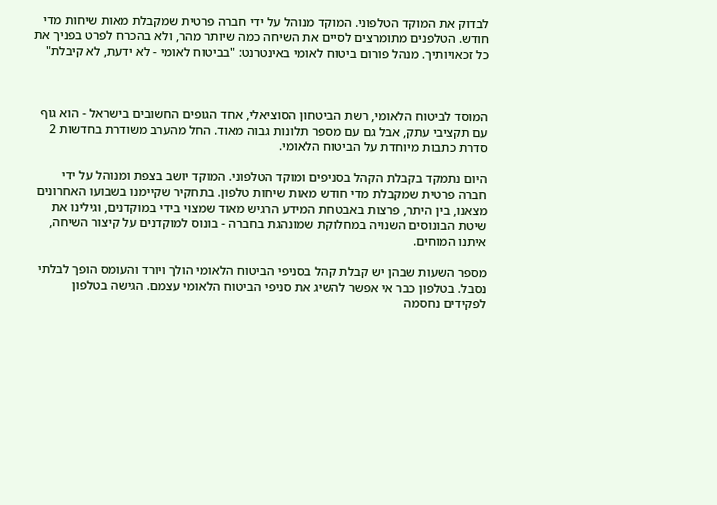לבדוק את המוקד הטלפוני. המוקד מנוהל על ידי חברה פרטית שמקבלת מאות שיחות מדי חודש. הטלפנים מתומרצים לסיים את השיחה כמה שיותר מהר, ולא בהכרח לפרט בפניך את כל זכאויותיך. מנהל פורום ביטוח לאומי באינטרנט: "בביטוח לאומי - לא ידעת, לא קיבלת"



המוסד לביטוח הלאומי, רשת הביטחון הסוציאלי, אחד הגופים החשובים בישראל - הוא גוף עם תקציבי עתק, אבל גם עם מספר תלונות גבוה מאוד. החל מהערב משודרת בחדשות 2 סדרת כתבות מיוחדת על הביטוח הלאומי.

היום נתמקד בקבלת הקהל בסניפים ומוקד הטלפוני. המוקד יושב בצפת ומנוהל על ידי חברה פרטית שמקבלת מדי חודש מאות שיחות טלפון. בתחקיר שקיימנו בשבועו האחרונים מצאנו, בין היתר, פרצות באבטחת המידע הרגיש מאוד שמצוי בידי במוקדנים, וגילינו את שיטת הבונוסים השנויה במחלוקת שמונהגת בחברה - בונוס למוקדנים על קיצור השיחה, איתנו המוחים.

מספר השעות שבהן יש קבלת קהל בסניפי הביטוח הלאומי הולך ויורד והעומס הופך לבלתי נסבל. בטלפון כבר אי אפשר להשיג את סניפי הביטוח הלאומי עצמם. הגישה בטלפון לפקידים נחסמה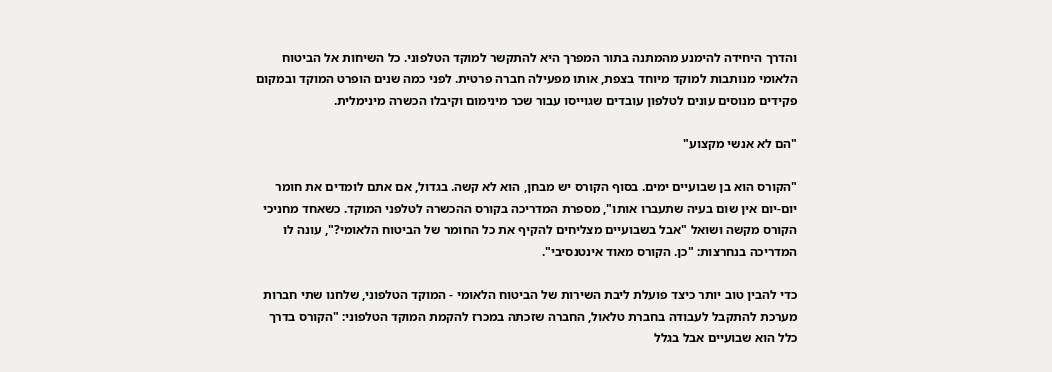והדרך היחידה להימנע מהמתנה בתור המפרך היא להתקשר למוקד הטלפוני. כל השיחות אל הביטוח הלאומי מנותבות למוקד מיוחד בצפת, אותו מפעילה חברה פרטית. לפני כמה שנים הופרט המוקד ובמקום פקידים מנוסים עונים לטלפון עובדים שגוייסו עבור שכר מינימום וקיבלו הכשרה מינימלית.

"הם לא אנשי מקצוע"

"הקורס הוא בן שבועיים ימים. בסוף הקורס יש מבחן, הוא לא קשה. בגדול, אם אתם לומדים את חומר יום-יום אין שום בעיה שתעברו אותו", מספרת המדריכה בקורס ההכשרה לטלפני המוקד. כשאחד מחניכי הקורס מקשה ושואל "אבל בשבועיים מצליחים להקיף את כל החומר של הביטוח הלאומי?", עונה לו המדריכה בנחרצות: "כן. הקורס מאוד אינטנסיבי".

כדי להבין טוב יותר כיצד פועלת ליבת השירות של הביטוח הלאומי - המוקד הטלפוני, שלחנו שתי חברות מערכת להתקבל לעבודה בחברת טלאול, החברה שזכתה במכרז להקמת המוקד הטלפוני: "הקורס בדרך כלל הוא שבועיים אבל בגלל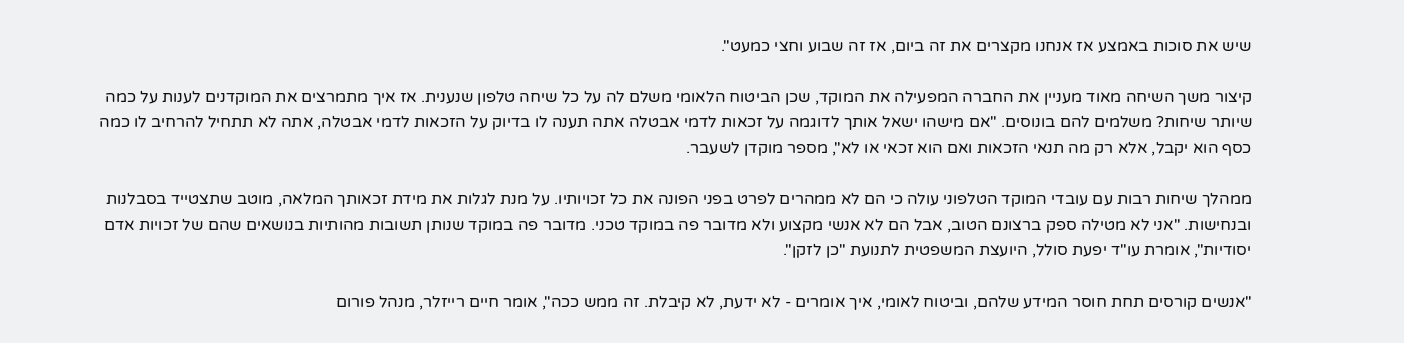שיש את סוכות באמצע אז אנחנו מקצרים את זה ביום, אז זה שבוע וחצי כמעט".

קיצור משך השיחה מאוד מעניין את החברה המפעילה את המוקד, שכן הביטוח הלאומי משלם לה על כל שיחה טלפון שנענית. אז איך מתמרצים את המוקדנים לענות על כמה שיותר שיחות? משלמים להם בונוסים. "אם מישהו ישאל אותך לדוגמה על זכאות לדמי אבטלה אתה תענה לו בדיוק על הזכאות לדמי אבטלה, אתה לא תתחיל להרחיב לו כמה כסף הוא יקבל, אלא רק מה תנאי הזכאות ואם הוא זכאי או לא", מספר מוקדן לשעבר.

ממהלך שיחות רבות עם עובדי המוקד הטלפוני עולה כי הם לא ממהרים לפרט בפני הפונה את כל זכויותיו. על מנת לגלות את מידת זכאותך המלאה, מוטב שתצטייד בסבלנות ובנחישות. "אני לא מטילה ספק ברצונם הטוב, אבל הם לא אנשי מקצוע ולא מדובר פה במוקד טכני. מדובר פה במוקד שנותן תשובות מהותיות בנושאים שהם של זכויות אדם יסודיות", אומרת עו"ד יפעת סולל, היועצת המשפטית לתנועת "כן לזקן".

"אנשים קורסים תחת חוסר המידע שלהם, וביטוח לאומי, איך אומרים - לא ידעת, לא קיבלת. זה ממש ככה", אומר חיים רייזלר, מנהל פורום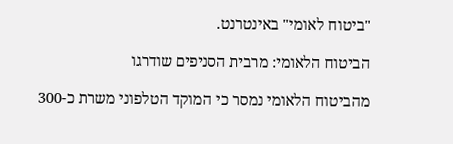"ביטוח לאומי" באינטרנט.

הביטוח הלאומי: מרבית הסניפים שודרגו

מהביטוח הלאומי נמסר כי המוקד הטלפוני משרת כ-300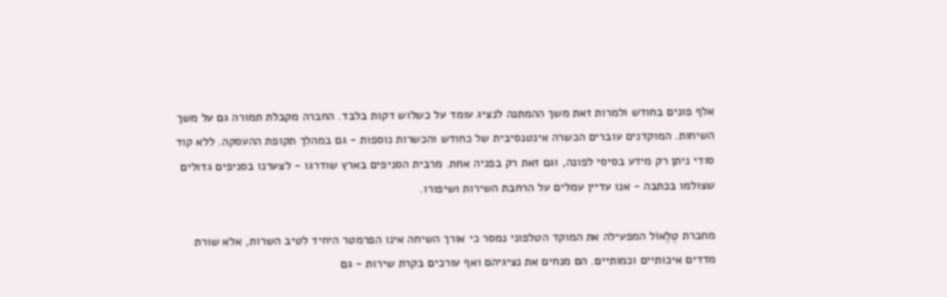אלף פונים בחודש ולמרות זאת משך ההמתנה לנציג עומד על כשלוש דקות בלבד. החברה מקבלת תמורה גם על משך השיחות. המוקדנים עוברים הכשרה אינטנסיבית של כחודש והכשרות נוספות - גם במהלך תקופת ההעסקה. ללא קוד סודי ניתן רק מידע בסיסי לפונה, וגם זאת רק בפניה אחת. מרבית הסניפים בארץ שודרגו - לצערנו בסניפים גדולים שצולמו בכתבה - אנו עדיין עמלים על הרחבת השירות ושיפורו.

מחברת טֶלֶאוֹל המפעילה את המוקד הטלפוני נמסר כי אורך השיחה אינו הפרמטר היחיד לטיב השרות, אלא שורת מדדים איכותיים וכמותיים. הם מנחים את נציגיהם ואף עורכים בקרת שירות - גם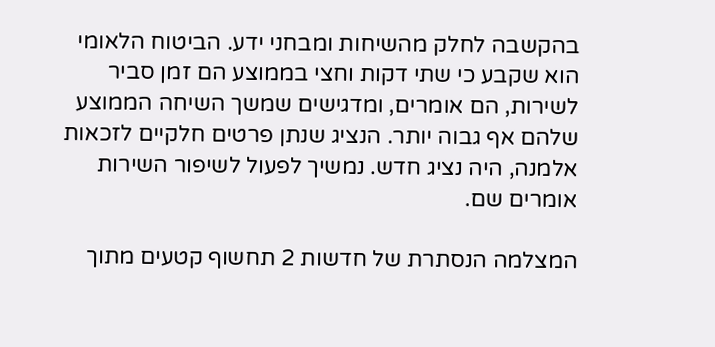בהקשבה לחלק מהשיחות ומבחני ידע. הביטוח הלאומי הוא שקבע כי שתי דקות וחצי בממוצע הם זמן סביר לשירות, הם אומרים, ומדגישים שמשך השיחה הממוצע שלהם אף גבוה יותר. הנציג שנתן פרטים חלקיים לזכאות אלמנה, היה נציג חדש. נמשיך לפעול לשיפור השירות אומרים שם.

המצלמה הנסתרת של חדשות 2 תחשוף קטעים מתוך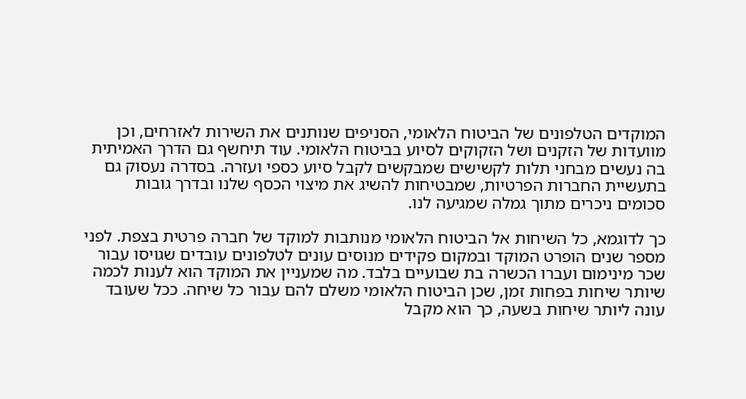המוקדים הטלפונים של הביטוח הלאומי, הסניפים שנותנים את השירות לאזרחים, וכן מוועדות של הזקנים ושל הזקוקים לסיוע בביטוח הלאומי. עוד תיחשף גם הדרך האמיתית בה נעשים מבחני תלות לקשישים שמבקשים לקבל סיוע כספי ועזרה. בסדרה נעסוק גם בתעשיית החברות הפרטיות, שמבטיחות להשיג את מיצוי הכסף שלנו ובדרך גובות סכומים ניכרים מתוך גמלה שמגיעה לנו.

כך לדוגמא, כל השיחות אל הביטוח הלאומי מנותבות למוקד של חברה פרטית בצפת. לפני מספר שנים הופרט המוקד ובמקום פקידים מנוסים עונים לטלפונים עובדים שגויסו עבור שכר מינימום ועברו הכשרה בת שבועיים בלבד. מה שמעניין את המוקד הוא לענות לכמה שיותר שיחות בפחות זמן, שכן הביטוח הלאומי משלם להם עבור כל שיחה. ככל שעובד עונה ליותר שיחות בשעה, כך הוא מקבל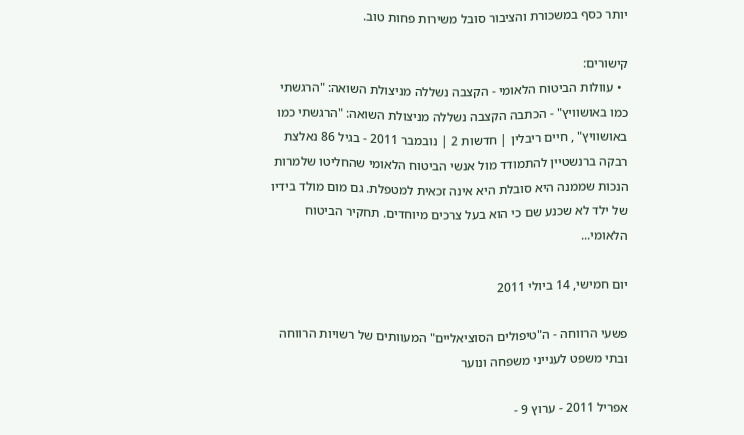יותר כסף במשכורת והציבור סובל משירות פחות טוב.

קישורים:
  • עוולות הביטוח הלאומי - הקצבה נשללה מניצולת השואה: "הרגשתי כמו באושוויץ" - הכתבה הקצבה נשללה מניצולת השואה: "הרגשתי כמו באושוויץ" , חיים ריבלין | חדשות 2 | נובמבר 2011 - בגיל 86 נאלצת רבקה ברנשטיין להתמודד מול אנשי הביטוח הלאומי שהחליטו שלמרות הנכות שממנה היא סובלת היא אינה זכאית למטפלת. גם מום מולד בידיו של ילד לא שכנע שם כי הוא בעל צרכים מיוחדים. תחקיר הביטוח הלאומי...

יום חמישי, 14 ביולי 2011

פשעי הרווחה - ה"טיפולים הסוציאליים" המעוותים של רשויות הרווחה ובתי משפט לענייני משפחה ונוער

אפריל 2011 - ערוץ 9 -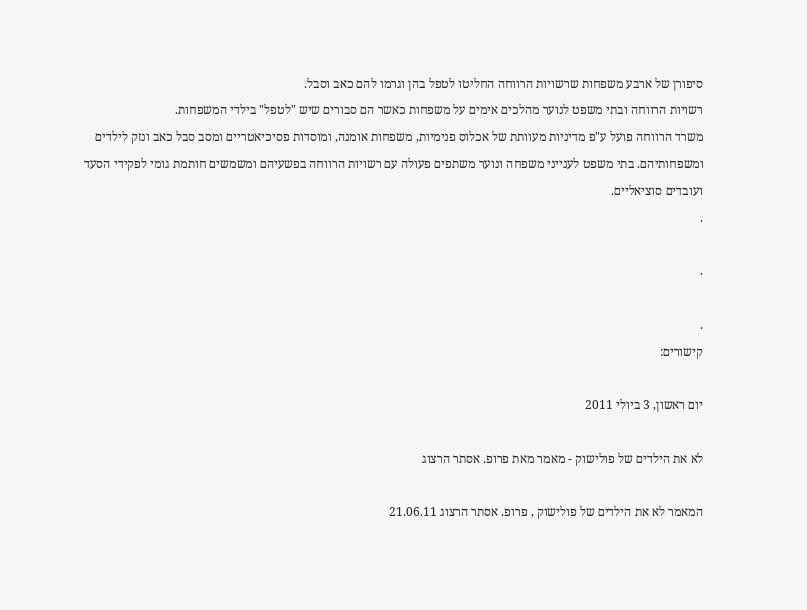סיפורן של ארבע משפחות שרשויות הרווחה החליטו לטפל בהן וגרמו להם כאב וסבל.
רשויות הרווחה ובתי משפט לנוער מהלכים אימים על משפחות כאשר הם סבורים שיש "לטפל" בילדי המשפחות.
משרד הרווחה פועל ע"פ מדיניות מעוותת של אכלוס פנימיות, משפחות אומנה, ומוסדות פסיכיאטריים ומסב סבל כאב ונזק לילדים ומשפחותיהם. בתי משפט לענייני משפחה ונוער משתפים פעולה עם רשויות הרווחה בפשעיהם ומשמשים חותמת גומי לפקידי הסעד ועובדים סוציאליים.
.

.

.
קישורים:

יום ראשון, 3 ביולי 2011

לא את הילדים של פולישוק - מאמר מאת פרופ. אסתר הרצוג

המאמר לא את הילדים של פולישוק , פרופ. אסתר הרצוג 21.06.11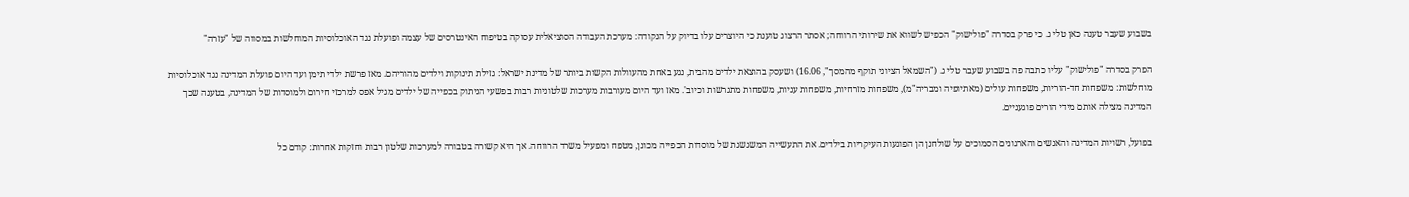בשבוע שעבר טענה כאן טלי ג. כי פרק בסדרה "פולישוק" הכפיש לשווא את שירותי הרווחה; אסתר הרצוג טוענת כי היוצרים עלו בדיוק על הנקודה: מערכת העבודה הסוציאלית עסוקה בטיפוח האינטרסים של עצמה ופועלת נגד האוכלוסיות המוחלשות במסווה של "עזרה"

הפרק בסדרה "פולישוק" עליו כתבה פה בשבוע שעבר טלי ג. ("השמאל הציוני תוקף מהמסך", 16.06) ושעסק בהוצאת ילדים מהבית, נגע באחת מהעוולות הקשות ביותר של מדינת ישראל: גזילת תינוקות וילדים מהוריהם. מאז פרשת ילדי תימן ועד היום פועלת המדינה נגד אוכלוסיות מוחלשות: משפחות חד-הוריות, משפחות עולים (מאתיופיה ומבריה"מ), משפחות מזרחיות, משפחות עניות, משפחות מתגרשות וכיוב'. מאז ועד היום מעורבות מערכות שלטוניות רבות בפשעי הניתוק בכפייה של ילדים מגיל אפס למרכזי חירום ולמוסדות של המדינה, בטענה שכך המדינה מצילה אותם מידי הורים פוגעניים.

בפועל, רשויות המדינה והאנשים והארגונים הסמוכים על שולחנן הן הפוגעות העיקריות בילדים. את התעשייה המשגשגת של מוסדות הכפייה מכונן, מטפח ומפעיל משרד הרווחה. אך היא קשורה בטבורה למערכות שלטון רבות וחזקות אחרות: קודם כל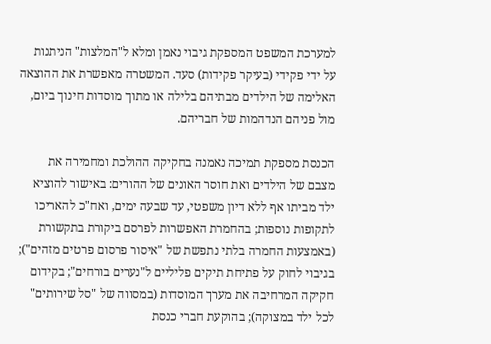למערכת המשפט המספקת גיבוי נאמן ומלא ל"המלצות" הניתנות על ידי פקידי (בעיקר פקידות) סעד. המשטרה מאפשרת את ההוצאה האלימה של הילדים מבתיהם בלילה או מתוך מוסדות חינוך ביום, מול פניהם הנדהמות של חבריהם.

הכנסת מספקת תמיכה נאמנה בחקיקה ההולכת ומחמירה את מצבם של הילדים ואת חוסר האונים של ההורים: באישור להוציא ילד מביתו אף ללא דיון משפטי, עד שבעה ימים, ואח"כ להאריכו לתקופות נוספות; בהחמרת האפשרות לפרסם ביקורת בתקשורת (באמצעות החמרה בלתי נתפשת של "איסור פרסום פרטים מזהים"); בגיבוי לחוק על פתיחת תיקים פליליים ל"נערים בורחים"; בקידום חקיקה המרחיבה את מערך המוסדות (במסווה של "סל שירותים" לכל ילד במצוקה); בהוקעת חברי כנסת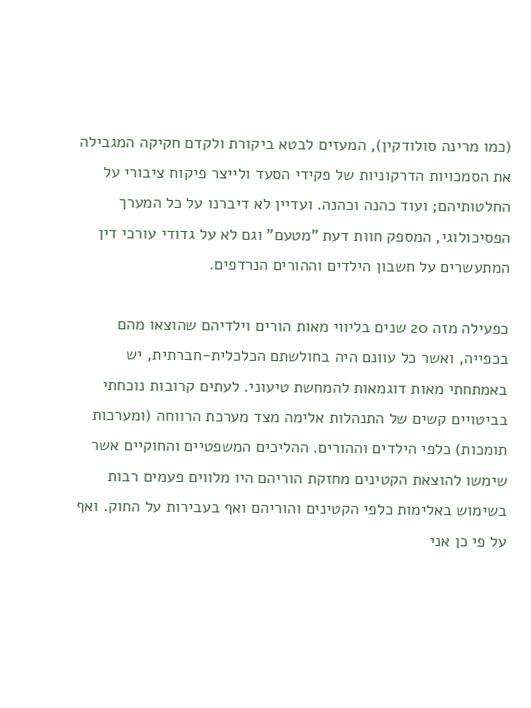(כמו מרינה סולודקין), המעזים לבטא ביקורת ולקדם חקיקה המגבילה את הסמכויות הדרקוניות של פקידי הסעד ולייצר פיקוח ציבורי על החלטותיהם; ועוד כהנה וכהנה. ועדיין לא דיברנו על כל המערך הפסיכולוגי, המספק חוות דעת "מטעם" וגם לא על גדודי עורכי דין המתעשרים על חשבון הילדים וההורים הנרדפים.

כפעילה מזה 20 שנים בליווי מאות הורים וילדיהם שהוצאו מהם בכפייה, ואשר כל עוונם היה בחולשתם הכלכלית-חברתית, יש באמתחתי מאות דוגמאות להמחשת טיעוני. לעתים קרובות נוכחתי בביטויים קשים של התנהלות אלימה מצד מערכת הרווחה (ומערכות תומכות) כלפי הילדים וההורים. ההליכים המשפטיים והחוקיים אשר שימשו להוצאת הקטינים מחזקת הוריהם היו מלווים פעמים רבות בשימוש באלימות כלפי הקטינים והוריהם ואף בעבירות על החוק. ואף על פי כן אני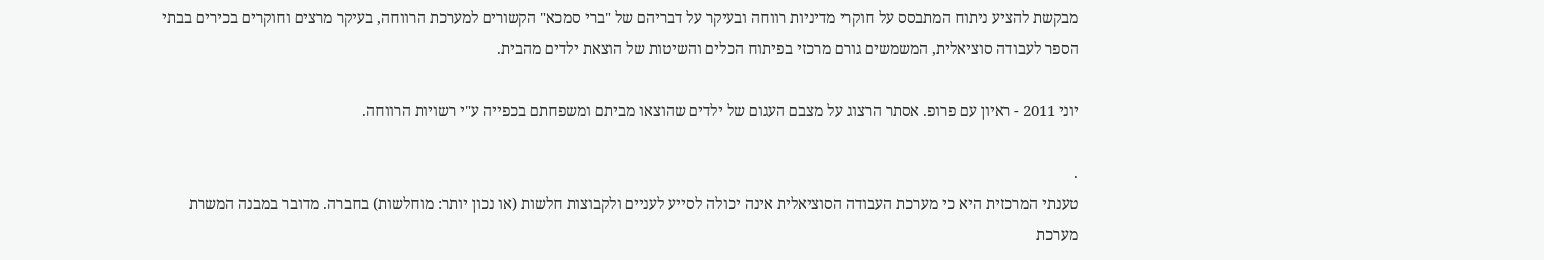מבקשת להציע ניתוח המתבסס על חוקרי מדיניות רווחה ובעיקר על דבריהם של "ברי סמכא" הקשורים למערכת הרווחה, בעיקר מרצים וחוקרים בכירים בבתי הספר לעבודה סוציאלית, המשמשים גורם מרכזי בפיתוח הכלים והשיטות של הוצאת ילדים מהבית.

יוני 2011 - ראיון עם פרופ. אסתר הרצוג על מצבם העגום של ילדים שהוצאו מביתם ומשפחתם בכפייה ע"י רשויות הרווחה.

.
טענתי המרכזית היא כי מערכת העבודה הסוציאלית אינה יכולה לסייע לעניים ולקבוצות חלשות (או נכון יותר: מוחלשות) בחברה. מדובר במבנה המשרת מערכת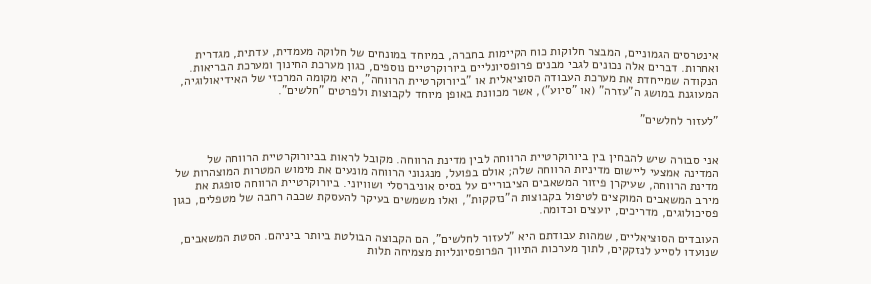אינטרסים הגמוניים, המבצר חלוקות כוח הקיימות בחברה, במיוחד במונחים של חלוקה מעמדית, עדתית, מגדרית ואחרות. דברים אלה נכונים לגבי מבנים פרופסיונליים ביורוקרטיים נוספים, כגון מערכת החינוך ומערכת הבריאות. הנקודה שמייחדת את מערכת העבודה הסוציאלית או "ביורוקרטיית הרווחה", היא מקומה המרכזי של האידיאולוגיה, המעוגנת במושג ה"עזרה" (או "סיוע"), אשר מכוונת באופן מיוחד לקבוצות ולפרטים "חלשים".

"לעזור לחלשים"


אני סבורה שיש להבחין בין ביורוקרטיית הרווחה לבין מדינת הרווחה. מקובל לראות בביורוקרטיית הרווחה של המדינה אמצעי ליישום מדיניות הרווחה שלה; אולם בפועל, מנגנוני הרווחה מונעים את מימוש המטרות המוצהרות של מדינת הרווחה, שעיקרן פיזור המשאבים הציבוריים על בסיס אוניברסלי ושוויוני. ביורוקרטיית הרווחה סופגת את מירב המשאבים המוקצים לטיפול בקבוצות ה"נזקקות", ואלו משמשים בעיקר להעסקת שכבה רחבה של מטפלים, כגון פסיכולוגים, מדריכים, יועצים וכדומה.

העובדים הסוציאליים, שמהות עבודתם היא "לעזור לחלשים", הם הקבוצה הבולטת ביותר ביניהם. הסטת המשאבים, שנועדו לסייע לנזקקים, לתוך מערכות התיווך הפרופסיונליות מצמיחה תלות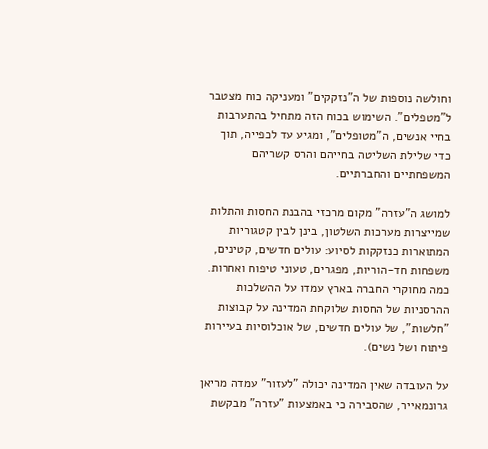וחולשה נוספות של ה"נזקקים" ומעניקה כוח מצטבר ל"מטפלים". השימוש בכוח הזה מתחיל בהתערבות בחיי אנשים, ה"מטופלים", ומגיע עד לכפייה, תוך כדי שלילת השליטה בחייהם והרס קשריהם המשפחתיים והחברתיים.

למושג ה"עזרה" מקום מרכזי בהבנת החסות והתלות שמייצרות מערכות השלטון, בינן לבין קטגוריות המתוארות כנזקקות לסיוע: עולים חדשים, קטינים, משפחות חד-הוריות, מפגרים, טעוני טיפוח ואחרות. כמה מחוקרי החברה בארץ עמדו על ההשלכות ההרסניות של החסות שלוקחת המדינה על קבוצות "חלשות", של עולים חדשים, של אוכלוסיות בעיירות פיתוח ושל נשים).

על העובדה שאין המדינה יכולה "לעזור" עמדה מריאן גרונמאייר, שהסבירה כי באמצעות "עזרה" מבקשת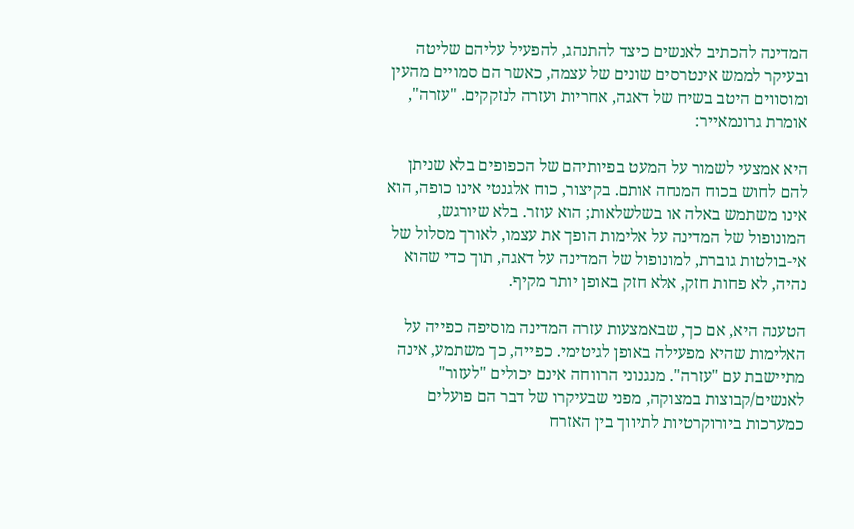המדינה להכתיב לאנשים כיצד להתנהג, להפעיל עליהם שליטה ובעיקר לממש אינטרסים שונים של עצמה, כאשר הם סמויים מהעין ומוסווים היטב בשיח של דאגה, אחריות ועזרה לנזקקים. "עזרה", אומרת גרונמאייר:

היא אמצעי לשמור על המעט בפיותיהם של הכפופים בלא שניתן להם לחוש בכוח המנחה אותם. בקיצור, כוח אלגנטי אינו כופה, הוא אינו משתמש באלה או בשלשלאות; הוא עוזר. בלא שיורגש, המונופול של המדינה על אלימות הופך את עצמו, לאורך מסלול של אי-בולטות גוברת, למונופול של המדינה על דאגה, תוך כדי שהוא נהיה, לא פחות חזק, אלא חזק באופן יותר מקיף.

הטענה היא, אם כך, שבאמצעות עזרה המדינה מוסיפה כפייה על האלימות שהיא מפעילה באופן לגיטימי. כפייה, כך משתמע, אינה מתיישבת עם "עזרה". מנגנוני הרווחה אינם יכולים "לעזור" לאנשים/קבוצות במצוקה, מפני שבעיקרו של דבר הם פועלים כמערכות ביורוקרטיות לתיווך בין האזרח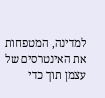למדינה, המטפחות את האינטרסים של עצמן תוך כדי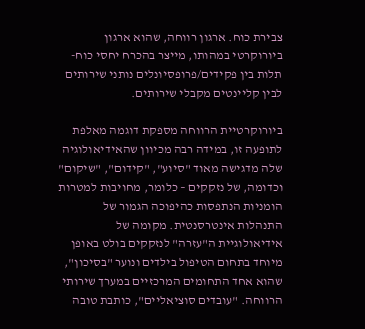צבירת כוח. ארגון רווחה, שהוא ארגון ביורוקרטי במהותו, מייצר בהכרח יחסי כוח-תלות בין פקידים/פרופסיונלים נותני שירותים לבין קליינטים מקבלי שירותים.

ביורוקרטיית הרווחה מספקת דוגמה מאלפת לתופעה זו, במידה רבה מכיוון שהאידיאולוגיה שלה מדגישה מאוד "סיוע", "קידום", "שיקום" וכדומה, של נזקקים – כלומר, מחויבות למטרות הומניות הנתפסות כהיפוכה הגמור של התנהלות אינטרסנטית. מקומה של אידיאולוגיית ה"עזרה" לנזקקים בולט באופן מיוחד בתחום הטיפול בילדים ונוער "בסיכון", שהוא אחד התחומים המרכזיים במערך שירותי הרווחה. "עובדים סוציאליים", כותבת טובה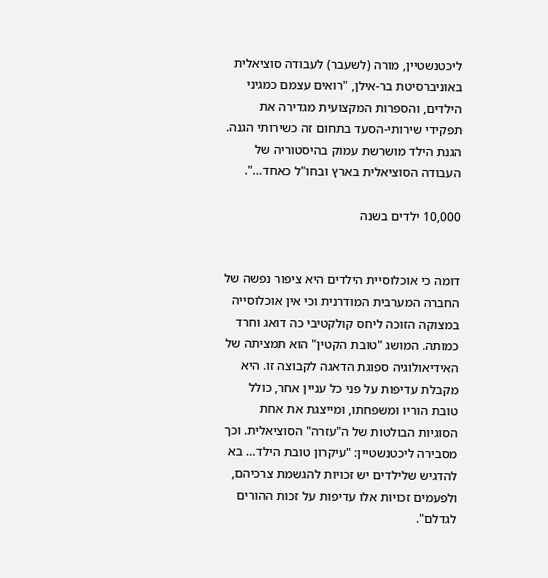ליכטנשטיין, מורה (לשעבר) לעבודה סוציאלית באוניברסיטת בר-אילן, "רואים עצמם כמגיני הילדים, והספרות המקצועית מגדירה את תפקידי שירותי-הסעד בתחום זה כשירותי הגנה. הגנת הילד מושרשת עמוק בהיסטוריה של העבודה הסוציאלית בארץ ובחו"ל כאחד…".

10,000 ילדים בשנה


דומה כי אוכלוסיית הילדים היא ציפור נפשה של החברה המערבית המודרנית וכי אין אוכלוסייה במצוקה הזוכה ליחס קולקטיבי כה דואג וחרד כמותה. המושג "טובת הקטין" הוא תמציתה של האידיאולוגיה ספוגת הדאגה לקבוצה זו. היא מקבלת עדיפות על פני כל עניין אחר, כולל טובת הוריו ומשפחתו, ומייצגת את אחת הסוגיות הבולטות של ה"עזרה" הסוציאלית. וכך מסבירה ליכטנשטיין: "עיקרון טובת הילד… בא להדגיש שלילדים יש זכויות להגשמת צרכיהם, ולפעמים זכויות אלו עדיפות על זכות ההורים לגדלם".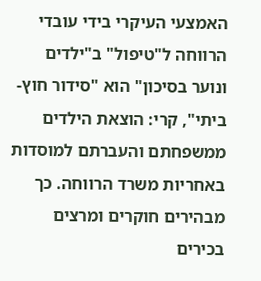האמצעי העיקרי בידי עובדי הרווחה ל"טיפול" ב"ילדים ונוער בסיכון" הוא "סידור חוץ-ביתי", קרי: הוצאת הילדים ממשפחתם והעברתם למוסדות באחריות משרד הרווחה. כך מבהירים חוקרים ומרצים בכירים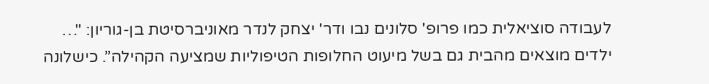לעבודה סוציאלית כמו פרופ' סלונים נבו ודר' יצחק לנדר מאוניברסיטת בן-גוריון: "… ילדים מוצאים מהבית גם בשל מיעוט החלופות הטיפוליות שמציעה הקהילה”. כישלונה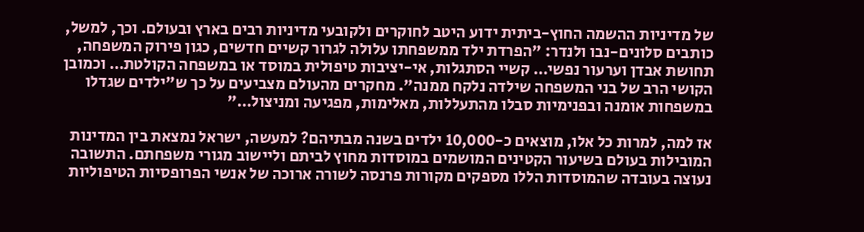של מדיניות ההשמה החוץ-ביתית ידוע היטב לחוקרים ולקובעי מדיניות רבים בארץ ובעולם. וכך, למשל, כותבים סלונים-נבו ולנדר: "הפרדת ילד ממשפחתו עלולה לגרור קשיים חדשים, כגון פירוק המשפחה, תחושת אבדן וערעור נפשי… קשיי הסתגלות, אי-יציבות טיפולית במוסד או במשפחה הקולטת… וכמובן הקושי הרב של בני המשפחה שילדה נלקח ממנה". מחקרים מהעולם מצביעים על כך ש"ילדים שגדלו במשפחות אומנה ובפנימיות סבלו מהתעללות, מאלימות, מפגיעה ומניצול…"

אז למה, למרות כל אלו, מוצאים כ-10,000 ילדים בשנה מבתיהם? למעשה, ישראל נמצאת בין המדינות המובילות בעולם בשיעור הקטינים המושמים במוסדות מחוץ לביתם וליישוב מגורי משפחתם. התשובה נעוצה בעובדה שהמוסדות הללו מספקים מקורות פרנסה לשורה ארוכה של אנשי הפרופסיות הטיפוליות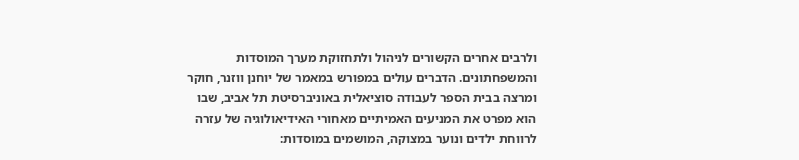ולרבים אחרים הקשורים לניהול ולתחזוקת מערך המוסדות והמשפחתונים. הדברים עולים במפורש במאמר של יוחנן ווזנר, חוקר ומרצה בבית הספר לעבודה סוציאלית באוניברסיטת תל אביב, שבו הוא מפרט את המניעים האמיתיים מאחורי האידיאולוגיה של עזרה לרווחת ילדים ונוער במצוקה, המושמים במוסדות: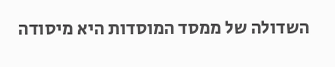השדולה של ממסד המוסדות היא מיסודה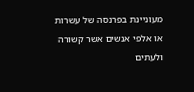מעוניינת בפרנסה של עשרות או אלפי אנשים אשר קשורה ולעתים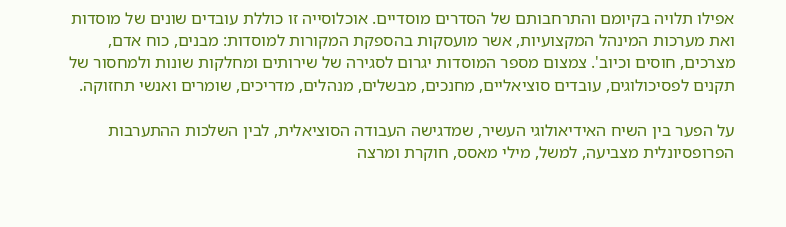אפילו תלויה בקיומם והתרחבותם של הסדרים מוסדיים. אוכלוסייה זו כוללת עובדים שונים של מוסדות ואת מערכות המינהל המקצועיות, אשר מועסקות בהספקת המקורות למוסדות: מבנים, כוח אדם, מצרכים, חוסים וכיוב'. צמצום מספר המוסדות יגרום לסגירה של שירותים ומחלקות שונות ולמחסור של תקנים לפסיכולוגים, עובדים סוציאליים, מחנכים, מבשלים, מנהלים, מדריכים, שומרים ואנשי תחזוקה.

על הפער בין השיח האידיאולוגי העשיר, שמדגישה העבודה הסוציאלית, לבין השלכות ההתערבות הפרופסיונלית מצביעה, למשל, מילי מאסס, חוקרת ומרצה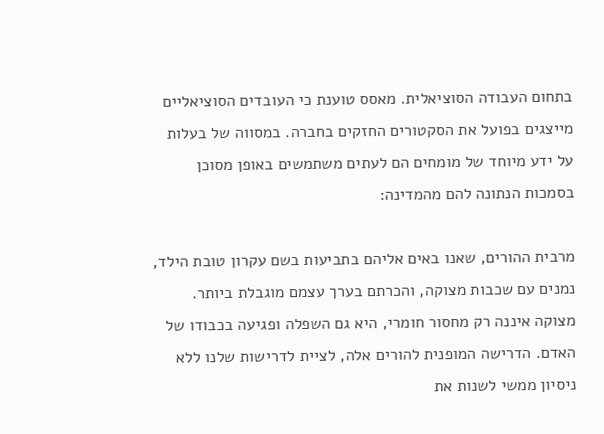בתחום העבודה הסוציאלית. מאסס טוענת כי העובדים הסוציאליים מייצגים בפועל את הסקטורים החזקים בחברה. במסווה של בעלות על ידע מיוחד של מומחים הם לעתים משתמשים באופן מסוכן בסמכות הנתונה להם מהמדינה:

מרבית ההורים, שאנו באים אליהם בתביעות בשם עקרון טובת הילד, נמנים עם שכבות מצוקה, והכרתם בערך עצמם מוגבלת ביותר. מצוקה איננה רק מחסור חומרי, היא גם השפלה ופגיעה בכבודו של האדם. הדרישה המופנית להורים אלה, לציית לדרישות שלנו ללא ניסיון ממשי לשנות את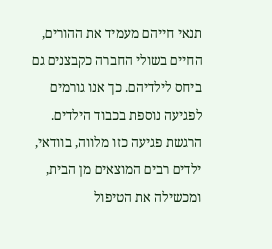תנאי חייהם מעמיד את ההורים, החיים בשולי החברה כקבצנים גם ביחס לילדיהם. כך אנו גורמים לפגיעה נוספת בכבוד הילדים. הרגשת פגיעה כזו מלווה, בוודאי, ילדים רבים המוצאים מן הבית, ומכשילה את הטיפול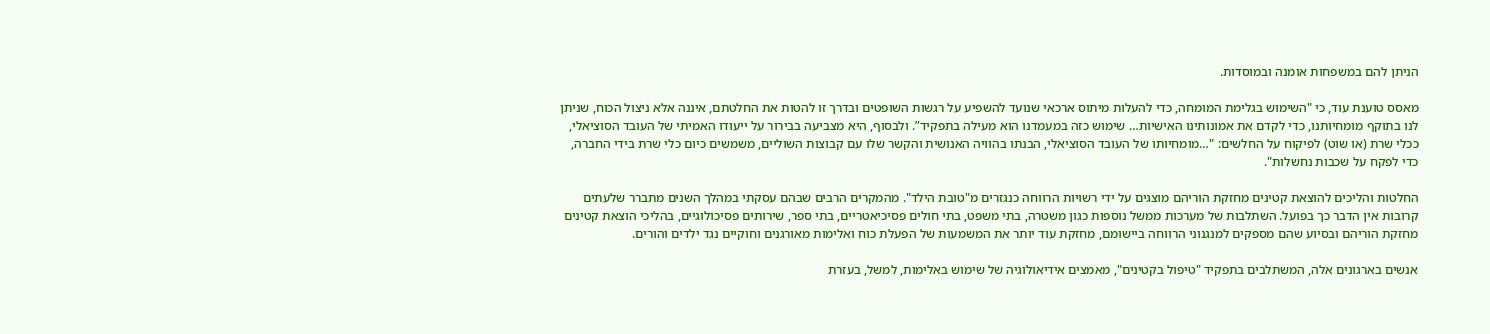הניתן להם במשפחות אומנה ובמוסדות.

מאסס טוענת עוד, כי "השימוש בגלימת המומחה, כדי להעלות מיתוס ארכאי שנועד להשפיע על רגשות השופטים ובדרך זו להטות את החלטתם, איננה אלא ניצול הכוח, שניתן לנו בתוקף מומחיותנו, כדי לקדם את אמונותינו האישיות… שימוש כזה במעמדנו הוא מעילה בתפקיד”. ולבסוף, היא מצביעה בבירור על ייעודו האמיתי של העובד הסוציאלי, ככלי שרת (או שוט) לפיקוח על החלשים: "…מומחיותו של העובד הסוציאלי, הבנתו בהוויה האנושית והקשר שלו עם קבוצות השוליים, משמשים כיום כלי שרת בידי החברה, כדי לפקח על שכבות נחשלות".

החלטות והליכים להוצאת קטינים מחזקת הוריהם מוצגים על ידי רשויות הרווחה כנגזרים מ"טובת הילד". מהמקרים הרבים שבהם עסקתי במהלך השנים מתברר שלעתים קרובות אין הדבר כך בפועל. השתלבות של מערכות ממשל נוספות כגון משטרה, בתי משפט, בתי חולים פסיכיאטריים, בתי ספר, שירותים פסיכולוגיים, בהליכי הוצאת קטינים מחזקת הוריהם ובסיוע שהם מספקים למנגנוני הרווחה ביישומם, מחזקת עוד יותר את המשמעות של הפעלת כוח ואלימות מאורגנים וחוקיים נגד ילדים והורים.

אנשים בארגונים אלה, המשתלבים בתפקיד "טיפול בקטינים", מאמצים אידיאולוגיה של שימוש באלימות, למשל, בעזרת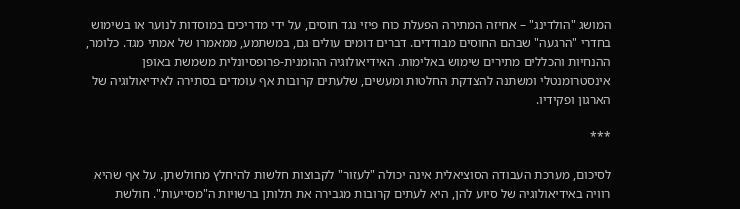המושג "הולדינג" – אחיזה המתירה הפעלת כוח פיזי נגד חוסים, על ידי מדריכים במוסדות לנוער או בשימוש בחדרי "הרגעה" שבהם החוסים מבודדים. דברים דומים עולים גם, במשתמע, ממאמרו של אמתי מגד. כלומר, ההנחיות והכללים מתירים שימוש באלימות. האידיאולוגיה ההומנית-פרופסיונלית משמשת באופן אינסטרומנטלי ומשתנה להצדקת החלטות ומעשים, שלעתים קרובות אף עומדים בסתירה לאידיאולוגיה של הארגון ופקידיו.

***

לסיכום, מערכת העבודה הסוציאלית אינה יכולה "לעזור" לקבוצות חלשות להיחלץ מחולשתן. על אף שהיא רוויה באידיאולוגיה של סיוע להן, היא לעתים קרובות מגבירה את תלותן ברשויות ה"מסייעות". חולשת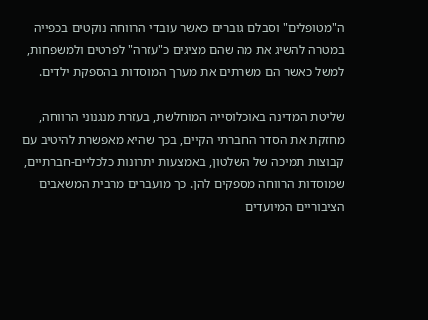ה"מטופלים" וסבלם גוברים כאשר עובדי הרווחה נוקטים בכפייה במטרה להשיג את מה שהם מציגים כ"עזרה" לפרטים ולמשפחות, למשל כאשר הם משרתים את מערך המוסדות בהספקת ילדים.

שליטת המדינה באוכלוסייה המוחלשת, בעזרת מנגנוני הרווחה, מחזקת את הסדר החברתי הקיים, בכך שהיא מאפשרת להיטיב עם קבוצות תמיכה של השלטון, באמצעות יתרונות כלכליים-חברתיים, שמוסדות הרווחה מספקים להן. כך מועברים מרבית המשאבים הציבוריים המיועדים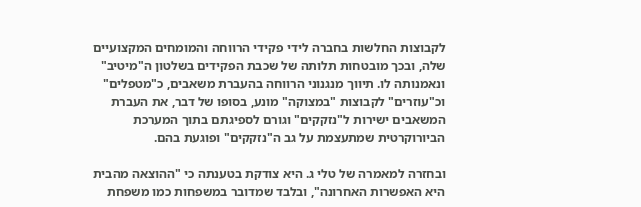לקבוצות החלשות בחברה לידי פקידי הרווחה והמומחים המקצועיים שלה, ובכך מובטחות תלותה של שכבת הפקידים בשלטון ה"מיטיב" ונאמנותה לו. תיווך מנגנוני הרווחה בהעברת משאבים, כ"מטפלים" וכ"עוזרים" לקבוצות "במצוקה" מונע, בסופו של דבר, את העברת המשאבים ישירות ל"נזקקים" וגורם לספיגתם בתוך המערכת הביורוקרטית שמתעצמת על גב ה"נזקקים" ופוגעת בהם.

ובחזרה למאמרה של טלי ג. היא צודקת בטענתה כי "ההוצאה מהבית היא האפשרות האחרונה", ובלבד שמדובר במשפחות כמו משפחת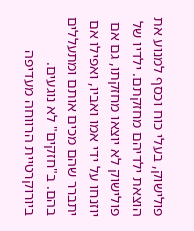פולישוק, בעלי כוח וכסף למנוע את הוצאת ילדיהם מחזקתם. ילדיו של פולישוק לא יוצאו מחזקתו, גם אם יוזנחו על ידי אמו ואביו, ואפילו אם יתברר שהם מכים אותם ומתעללים בהם. ב"חזקים" לא נוגעים. ביורוקרטיית הרווחה מעדיפה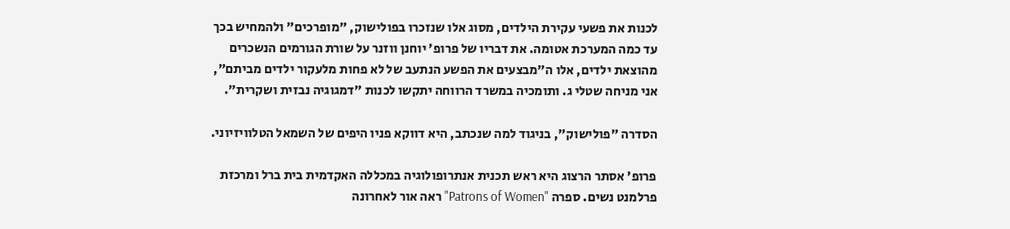לכנות את פשעי עקירת הילדים, מסוג אלו שנזכרו בפולישוק, "מופרכים" ולהמחיש בכך עד כמה המערכת אטומה. את דבריו של פרופ' יוחנן ווזנר על שורת הגורמים הנשכרים מהוצאת ילדים, אלו ה"מבצעים את הפשע הנתעב של לא פחות מלעקור ילדים מביתם", אני מניחה שטלי ג. ותומכיה במשרד הרווחה יתקשו לכנות "דמגוגיה נבזית ושקרית".

הסדרה "פולישוק", בניגוד למה שנכתב, היא דווקא פניו היפים של השמאל הטלוויזיוני.

פרופ' אסתר הרצוג היא ראש תכנית אנתרופולוגיה במכללה האקדמית בית ברל ומרכזת פרלמנט נשים. ספרה "Patrons of Women" ראה אור לאחרונה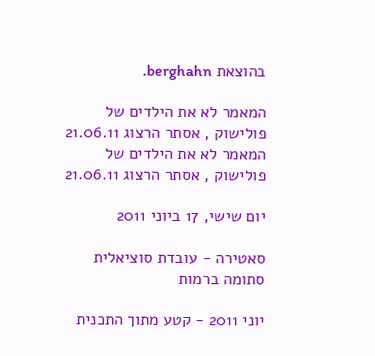בהוצאת berghahn.

המאמר לא את הילדים של פולישוק , אסתר הרצוג 21.06.11
המאמר לא את הילדים של פולישוק , אסתר הרצוג 21.06.11

יום שישי, 17 ביוני 2011

סאטירה - עובדת סוציאלית סתומה ברמות

יוני 2011 - קטע מתוך התכנית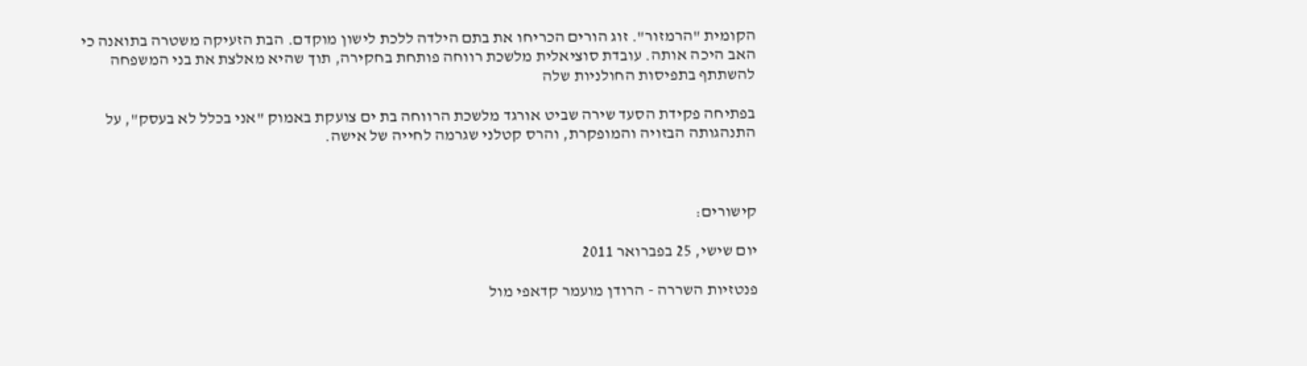הקומית "הרמזור". זוג הורים הכריחו את בתם הילדה ללכת לישון מוקדם. הבת הזעיקה משטרה בתואנה כי האב היכה אותה. עובדת סוציאלית מלשכת רווחה פותחת בחקירה, תוך שהיא מאלצת את בני המשפחה להשתתף בתפיסות החולניות שלה

בפתיחה פקידת הסעד שירה שביט אורגד מלשכת הרווחה בת ים צועקת באמוק "אני בכלל לא בעסק", על התנהגותה הבזויה והמופקרת, והרס קטלני שגרמה לחייה של אישה.



קישורים:

יום שישי, 25 בפברואר 2011

פנטזיות השררה - הרודן מועמר קדאפי מול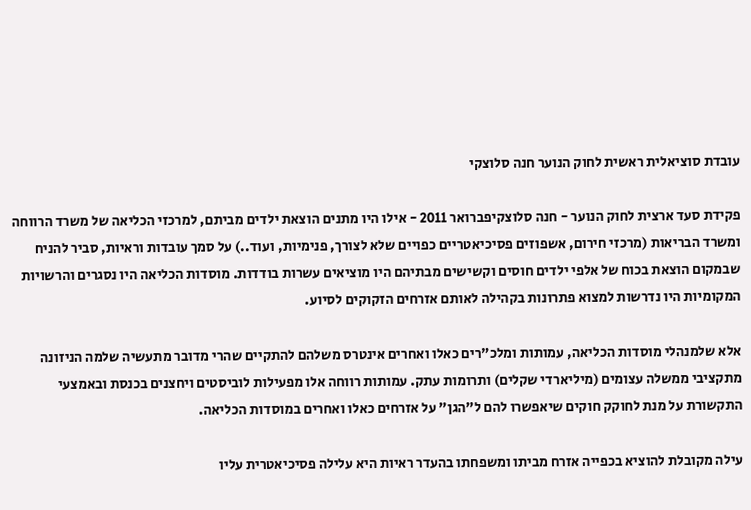עובדת סוציאלית ראשית לחוק הנוער חנה סלוצקי

פקידת סעד ארצית לחוק הנוער - חנה סלוצקיפברואר 2011 - אילו היו מתנים הוצאת ילדים מביתם, למרכזי הכליאה של משרד הרווחה ומשרד הבריאות (מרכזי חירום, אשפוזים פסיכיאטריים כפויים שלא לצורך, פנימיות, ועוד..) על סמך עובדות וראיות, סביר להניח שבמקום הוצאת בכוח של אלפי ילדים חוסים וקשישים מבתיהם היו מוציאים עשרות בודדות. מוסדות הכליאה היו נסגרים והרשויות המקומיות היו נדרשות למצוא פתרונות בקהילה לאותם אזרחים הזקוקים לסיוע.

אלא שלמנהלי מוסדות הכליאה, עמותות ומלכ"רים כאלו ואחרים אינטרס משלהם להתקיים שהרי מדובר מתעשיה שלמה הניזונה מתקציבי ממשלה עצומים (מיליארדי שקלים) ותרומות עתק. עמותות רווחה אלו מפעילות לוביסטים ויחצנים בכנסת ובאמצעי התקשורת על מנת לחוקק חוקים שיאפשרו להם ל"הגן" על אזרחים כאלו ואחרים במוסדות הכליאה.

עילה מקובלת להוציא בכפייה אזרח מביתו ומשפחתו בהעדר ראיות היא עלילה פסיכיאטרית עליו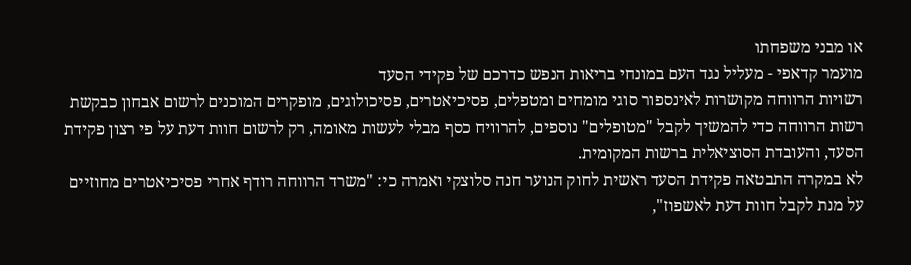או מבני משפחתו
מועמר קדאפי - מעליל נגד העם במונחי בריאות הנפש כדרכם של פקידי הסעד
רשויות הרווחה מקושרות לאינספור סוגי מומחים ומטפלים, פסיכיאטרים, פסיכולוגים, מופקרים המוכנים לרשום אבחון כבקשת רשות הרווחה כדי להמשיך לקבל "מטופלים" נוספים, להרוויח כסף מבלי לעשות מאומה, רק לרשום חוות דעת על פי רצון פקידת הסעד, והעובדת הסוציאלית ברשות המקומית.
לא במקרה התבטאה פקידת הסעד ראשית לחוק הנוער חנה סלוצקי ואמרה כי: "משרד הרווחה רודף אחרי פסיכיאטרים מחוזיים על מנת לקבל חוות דעת לאשפוז",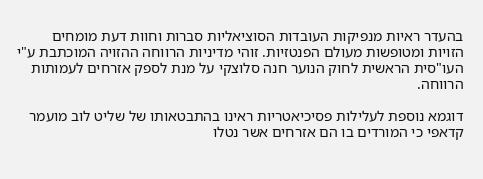בהעדר ראיות מנפיקות העובדות הסוציאליות סברות וחוות דעת מומחים הזויות ומטופשות מעולם הפנטזיות. זוהי מדיניות הרווחה ההזויה המוכתבת ע"י העו"סית הראשית לחוק הנוער חנה סלוצקי על מנת לספק אזרחים לעמותות הרווחה.

דוגמא נוספת לעלילות פסיכיאטריות ראינו בהתבטאותו של שליט לוב מועמר קדאפי כי המורדים בו הם אזרחים אשר נטלו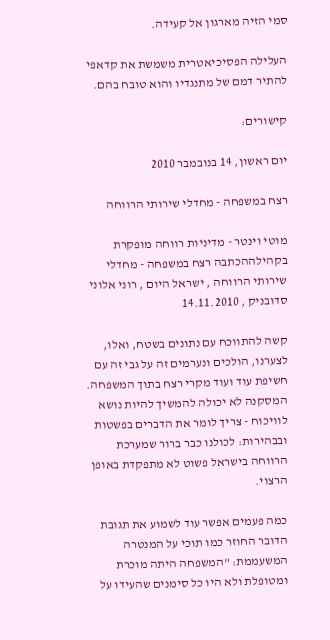סמי הזיה מארגון אל קעידה.

העלילה הפסיכיאטרית משמשת את קדאפי להתיר דמם של מתנגדיו והוא טובח בהם.

קישורים:

יום ראשון, 14 בנובמבר 2010

רצח במשפחה - מחדלי שירותי הרווחה

מוטי וינטר - מדיניות רווחה מופקרת בקהילההכתבה רצח במשפחה - מחדלי שירותי הרווחה , ישראל היום , רוני אלוני סדובניק , 14.11.2010

קשה להתווכח עם נתונים בשטח, ואלו, לצערנו, הולכים ונערמים זה על גבי זה עם חשיפת עוד ועוד מקרי רצח בתוך המשפחה. המסקנה לא יכולה להמשיך להיות נושא לוויכוח - צריך לומר את הדברים בפשטות ובבהירות: לכולנו כבר ברור שמערכת הרווחה בישראל פשוט לא מתפקדת באופן הרצוי.

כמה פעמים אפשר עוד לשמוע את תגובת הדובר החוזר כמו תוכי על המנטרה המשעממת: "המשפחה היתה מוכרת ומטופלת ולא היו כל סימנים שהעידו על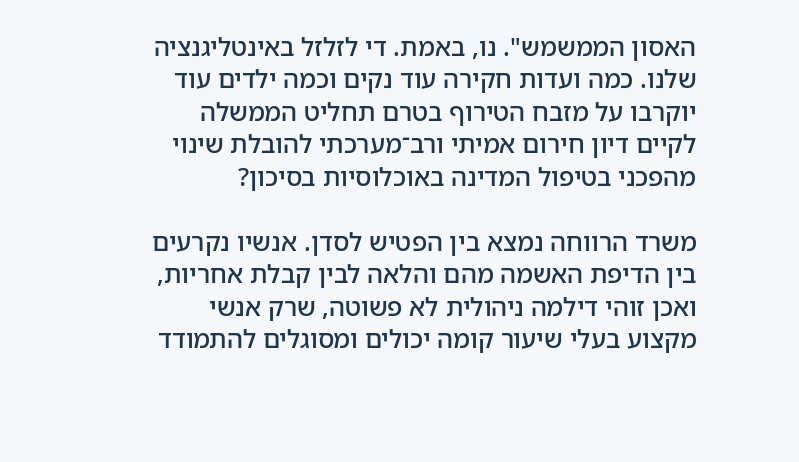האסון הממשמש". נו, באמת. די לזלזל באינטליגנציה שלנו. כמה ועדות חקירה עוד נקים וכמה ילדים עוד יוקרבו על מזבח הטירוף בטרם תחליט הממשלה לקיים דיון חירום אמיתי ורב־מערכתי להובלת שינוי מהפכני בטיפול המדינה באוכלוסיות בסיכון?

משרד הרווחה נמצא בין הפטיש לסדן. אנשיו נקרעים בין הדיפת האשמה מהם והלאה לבין קבלת אחריות, ואכן זוהי דילמה ניהולית לא פשוטה, שרק אנשי מקצוע בעלי שיעור קומה יכולים ומסוגלים להתמודד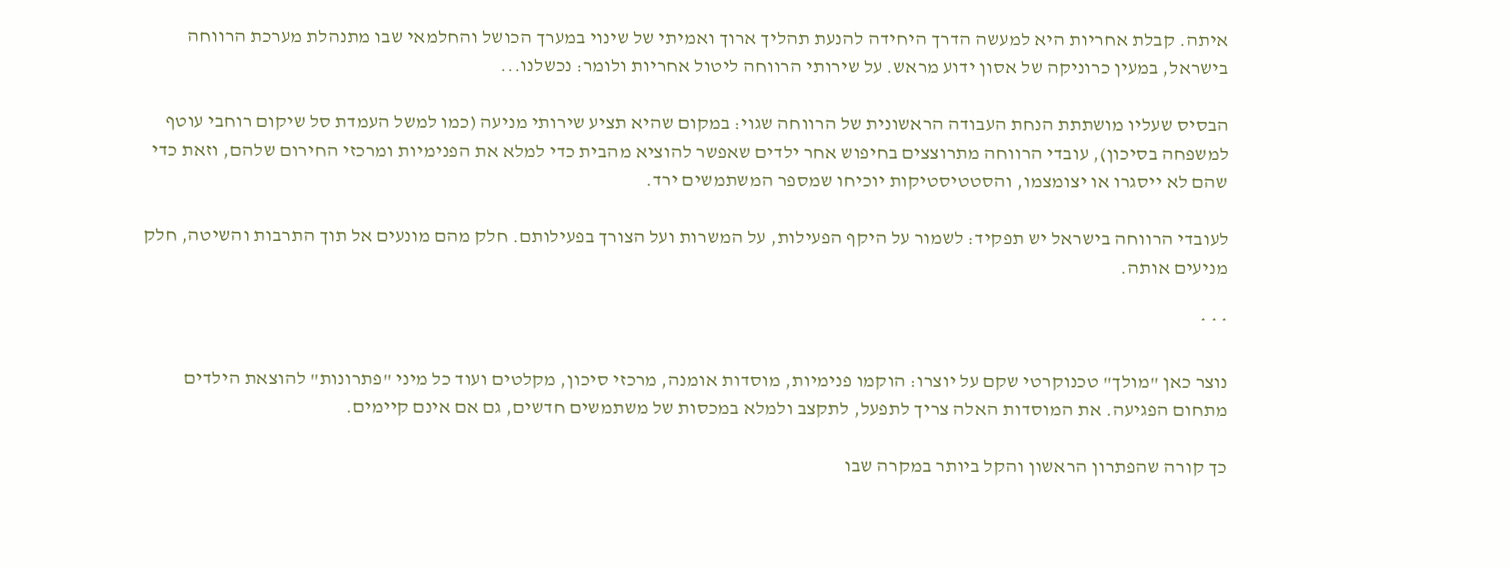איתה. קבלת אחריות היא למעשה הדרך היחידה להנעת תהליך ארוך ואמיתי של שינוי במערך הכושל והחלמאי שבו מתנהלת מערכת הרווחה בישראל, במעין כרוניקה של אסון ידוע מראש. על שירותי הרווחה ליטול אחריות ולומר: נכשלנו...

הבסיס שעליו מושתתת הנחת העבודה הראשונית של הרווחה שגוי: במקום שהיא תציע שירותי מניעה (כמו למשל העמדת סל שיקום רוחבי עוטף למשפחה בסיכון), עובדי הרווחה מתרוצצים בחיפוש אחר ילדים שאפשר להוציא מהבית כדי למלא את הפנימיות ומרכזי החירום שלהם, וזאת כדי שהם לא ייסגרו או יצומצמו, והסטטיסטיקות יוכיחו שמספר המשתמשים ירד.

לעובדי הרווחה בישראל יש תפקיד: לשמור על היקף הפעילות, על המשרות ועל הצורך בפעילותם. חלק מהם מונעים אל תוך התרבות והשיטה, חלק מניעים אותה.

* * *

נוצר כאן "מולך" טכנוקרטי שקם על יוצרו: הוקמו פנימיות, מוסדות אומנה, מרכזי סיכון, מקלטים ועוד כל מיני "פתרונות" להוצאת הילדים מתחום הפגיעה. את המוסדות האלה צריך לתפעל, לתקצב ולמלא במכסות של משתמשים חדשים, גם אם אינם קיימים.

כך קורה שהפתרון הראשון והקל ביותר במקרה שבו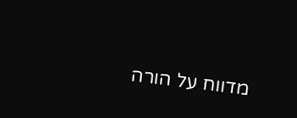מדווח על הורה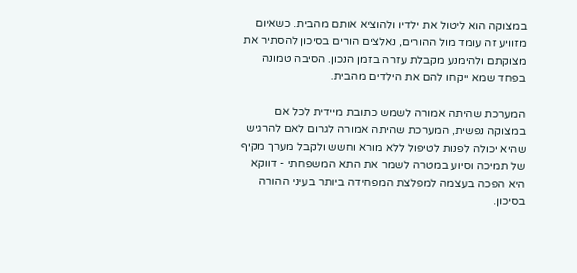במצוקה הוא ליטול את ילדיו ולהוציא אותם מהבית. כשאיום מזוויע זה עומד מול ההורים, נאלצים הורים בסיכון להסתיר את מצוקתם ולהימנע מקבלת עזרה בזמן הנכון. הסיבה טמונה בפחד שמא ייקחו להם את הילדים מהבית.

המערכת שהיתה אמורה לשמש כתובת מיידית לכל אם במצוקה נפשית, המערכת שהיתה אמורה לגרום לאם להרגיש שהיא יכולה לפנות לטיפול ללא מורא וחשש ולקבל מערך מקיף של תמיכה וסיוע במטרה לשמר את התא המשפחתי - דווקא היא הפכה בעצמה למפלצת המפחידה ביותר בעיני ההורה בסיכון.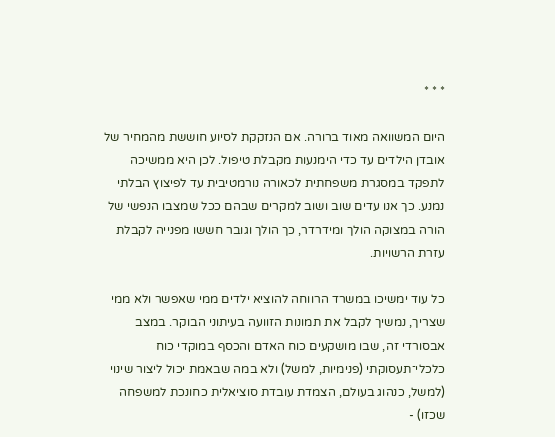* * *

היום המשוואה מאוד ברורה. אם הנזקקת לסיוע חוששת מהמחיר של אובדן הילדים עד כדי הימנעות מקבלת טיפול. לכן היא ממשיכה לתפקד במסגרת משפחתית לכאורה נורמטיבית עד לפיצוץ הבלתי נמנע. כך אנו עדים שוב ושוב למקרים שבהם ככל שמצבו הנפשי של הורה במצוקה הולך ומידרדר, כך הולך וגובר חששו מפנייה לקבלת עזרת הרשויות.

כל עוד ימשיכו במשרד הרווחה להוציא ילדים ממי שאפשר ולא ממי שצריך, נמשיך לקבל את תמונות הזוועה בעיתוני הבוקר. במצב אבסורדי זה, שבו מושקעים כוח האדם והכסף במוקדי כוח כלכלי־תעסוקתי (פנימיות, למשל) ולא במה שבאמת יכול ליצור שינוי (למשל, כנהוג בעולם, הצמדת עובדת סוציאלית כחונכת למשפחה שכזו) -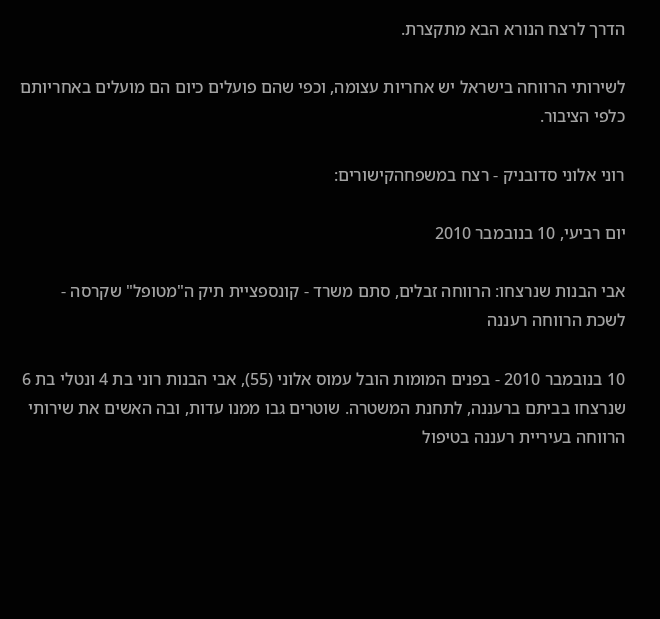הדרך לרצח הנורא הבא מתקצרת.

לשירותי הרווחה בישראל יש אחריות עצומה, וכפי שהם פועלים כיום הם מועלים באחריותם כלפי הציבור.

רוני אלוני סדובניק - רצח במשפחהקישורים:

יום רביעי, 10 בנובמבר 2010

אבי הבנות שנרצחו: הרווחה זבלים, סתם משרד - קונספציית תיק ה"מטופל" שקרסה - לשכת הרווחה רעננה

10 בנובמבר 2010 - בפנים המומות הובל עמוס אלוני (55), אבי הבנות רוני בת 4 ונטלי בת 6 שנרצחו בביתם ברעננה, לתחנת המשטרה. שוטרים גבו ממנו עדות, ובה האשים את שירותי הרווחה בעיריית רעננה בטיפול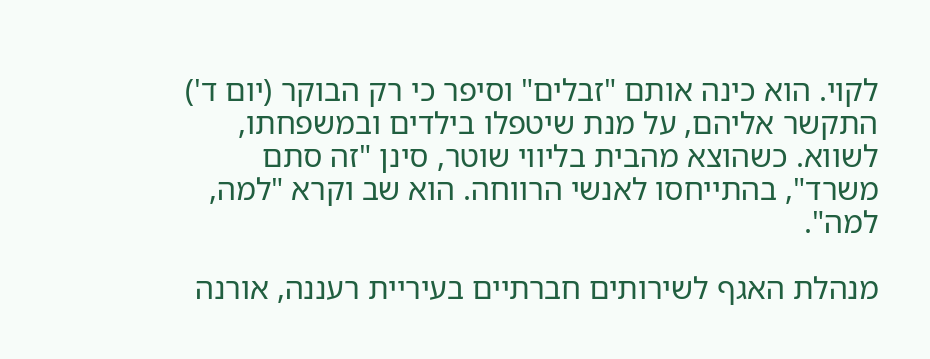לקוי. הוא כינה אותם "זבלים" וסיפר כי רק הבוקר (יום ד') התקשר אליהם, על מנת שיטפלו בילדים ובמשפחתו, לשווא. כשהוצא מהבית בליווי שוטר, סינן "זה סתם משרד", בהתייחסו לאנשי הרווחה. הוא שב וקרא "למה, למה".

מנהלת האגף לשירותים חברתיים בעיריית רעננה, אורנה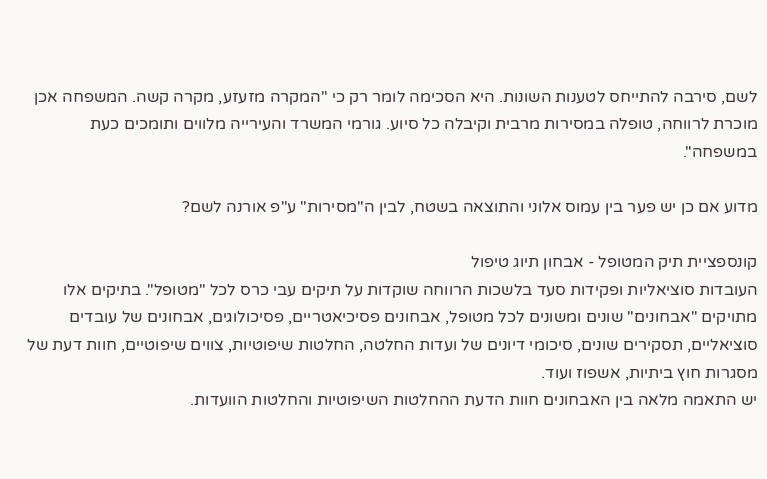לשם, סירבה להתייחס לטענות השונות. היא הסכימה לומר רק כי "המקרה מזעזע, מקרה קשה. המשפחה אכן מוכרת לרווחה, טופלה במסירות מרבית וקיבלה כל סיוע. גורמי המשרד והעירייה מלווים ותומכים כעת במשפחה".

מדוע אם כן יש פער בין עמוס אלוני והתוצאה בשטח, לבין ה"מסירות" ע"פ אורנה לשם?

קונספציית תיק המטופל - אבחון תיוג טיפול
העובדות סוציאליות ופקידות סעד בלשכות הרווחה שוקדות על תיקים עבי כרס לכל "מטופל". בתיקים אלו מתויקים "אבחונים" שונים ומשונים לכל מטופל, אבחונים פסיכיאטריים, פסיכולוגים, אבחונים של עובדים סוציאליים, תסקירים שונים, סיכומי דיונים של ועדות החלטה, החלטות שיפוטיות, צווים שיפוטיים, חוות דעת של מסגרות חוץ ביתיות, אשפוז ועוד.
יש התאמה מלאה בין האבחונים חוות הדעת ההחלטות השיפוטיות והחלטות הוועדות.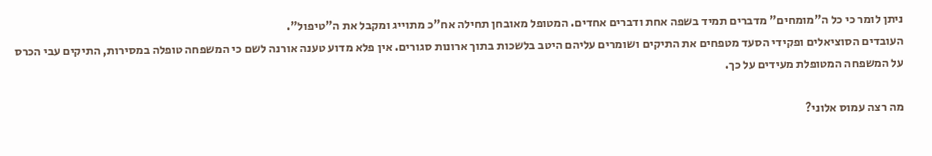ניתן לומר כי כל ה"מומחים" מדברים תמיד בשפה אחת ודברים אחדים. המטופל מאובחן תחילה אח"כ מתוייג ומקבל את ה"טיפול".
העובדים הסוציאלים ופקידי הסעד מטפחים את התיקים ושומרים עליהם היטב בלשכות בתוך ארונות סגורים. אין פלא מדוע טענה אורנה לשם כי המשפחה טופלה במסירות, התיקים עבי הכרס על המשפחה המטופלת מעידים על כך.

מה רצה עמוס אלוני?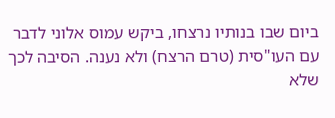ביום שבו בנותיו נרצחו, ביקש עמוס אלוני לדבר עם העו"סית (טרם הרצח) ולא נענה. הסיבה לכך שלא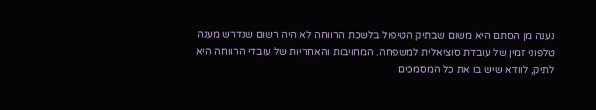נענה מן הסתם היא משום שבתיק הטיפול בלשכת הרווחה לא היה רשום שנדרש מענה טלפוני זמין של עובדת סוציאלית למשפחה. המחויבות והאחריות של עובדי הרווחה היא לתיק, לוודא שיש בו את כל המסמכים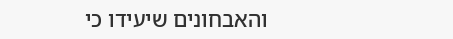והאבחונים שיעידו כי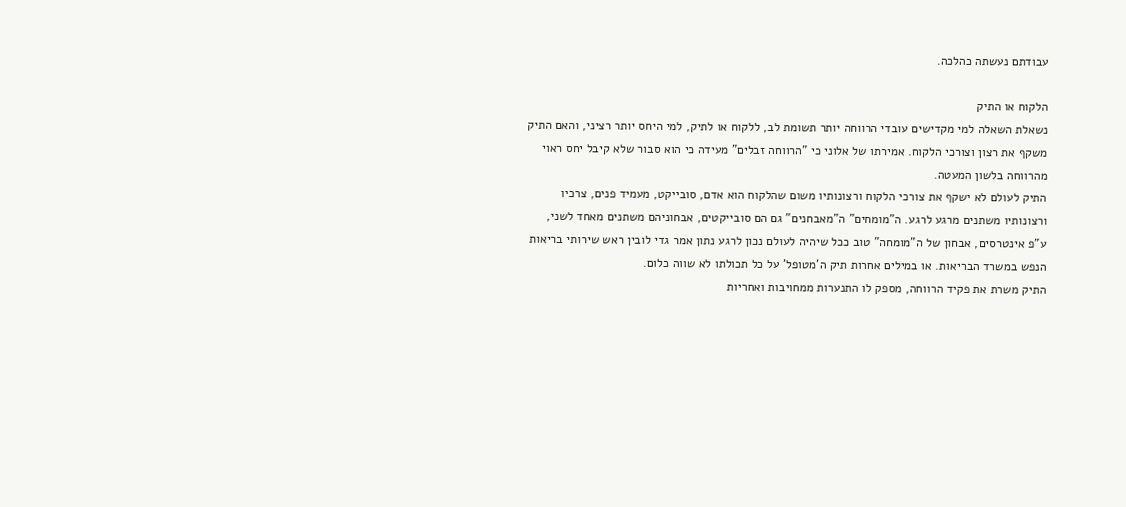עבודתם נעשתה כהלכה.

הלקוח או התיק
נשאלת השאלה למי מקדישים עובדי הרווחה יותר תשומת לב, ללקוח או לתיק, למי היחס יותר רציני, והאם התיק משקף את רצון וצורכי הלקוח. אמירתו של אלוני כי "הרווחה זבלים" מעידה כי הוא סבור שלא קיבל יחס ראוי מהרווחה בלשון המעטה.
התיק לעולם לא ישקף את צורכי הלקוח ורצונותיו משום שהלקוח הוא אדם, סובייקט, מעמיד פנים, צרכיו ורצונותיו משתנים מרגע לרגע. ה"מומחים" ה"מאבחנים" גם הם סובייקטים, אבחוניהם משתנים מאחד לשני, ע"פ אינטרסים, אבחון של ה"מומחה" טוב ככל שיהיה לעולם נכון לרגע נתון אמר גדי לובין ראש שירותי בריאות הנפש במשרד הבריאות. או במילים אחרות תיק ה'מטופל' על כל תכולתו לא שווה כלום.
התיק משרת את פקיד הרווחה, מספק לו התנערות ממחויבות ואחריות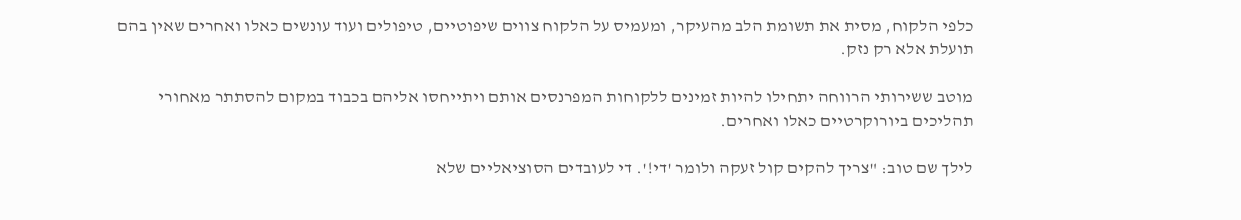כלפי הלקוח, מסית את תשומת הלב מהעיקר, ומעמיס על הלקוח צווים שיפוטיים, טיפולים ועוד עונשים כאלו ואחרים שאין בהם תועלת אלא רק נזק.

מוטב ששירותי הרווחה יתחילו להיות זמינים ללקוחות המפרנסים אותם ויתייחסו אליהם בכבוד במקום להסתתר מאחורי תהליכים ביורוקרטיים כאלו ואחרים.

לילך שם טוב: "צריך להקים קול זעקה ולומר 'די!'. די לעובדים הסוציאליים שלא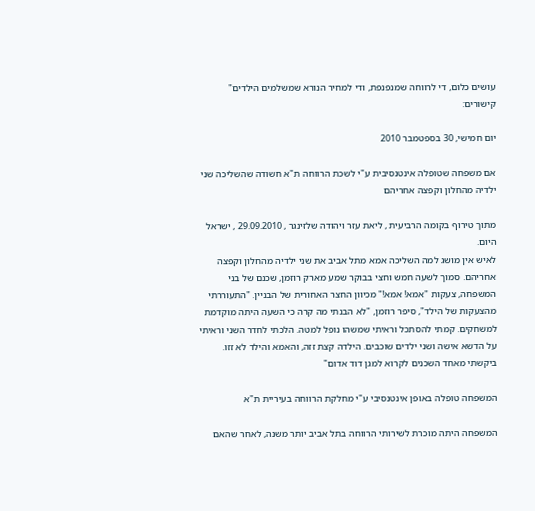עושים כלום, די לרווחה שמנפנפת, ודי למחיר הנורא שמשלמים הילדים"
קישורים:

יום חמישי, 30 בספטמבר 2010

אם משפחה שטופלה אינטנסיבית ע"י לשכת הרווחה ת"א חשודה שהשליכה שני ילדיה מהחלון וקפצה אחריהם

מתוך טירוף בקומה הרביעית , ליאת עזר ויהודה שלזינגר , 29.09.2010 , ישראל היום.
לאיש אין מושג למה השליכה אמא מתל אביב את שני ילדיה מהחלון וקפצה אחריהם. סמוך לשעה חמש וחצי בבוקר שמע מארק רוזמן, שכנם של בני המשפחה, צעקות "אמא! אמא!" מכיוון החצר האחורית של הבניין. "התעוררתי מהצעקות של הילד", סיפר רוזמן, "לא הבנתי מה קרה כי השעה היתה מוקדמת למשחקים. קמתי להסתכל וראיתי שמשהו נופל למטה. הלכתי לחדר השני וראיתי על הדשא אישה ושני ילדים שוכבים. הילדה קצת זזה, והאמא והילד לא זזו. ביקשתי מאחד השכנים לקרוא למגן דוד אדום"

המשפחה טופלה באופן אינטנסיבי ע"י מחלקת הרווחה בעיריית ת"א

המשפחה היתה מוכרת לשירותי הרווחה בתל אביב יותר משנה, לאחר שהאם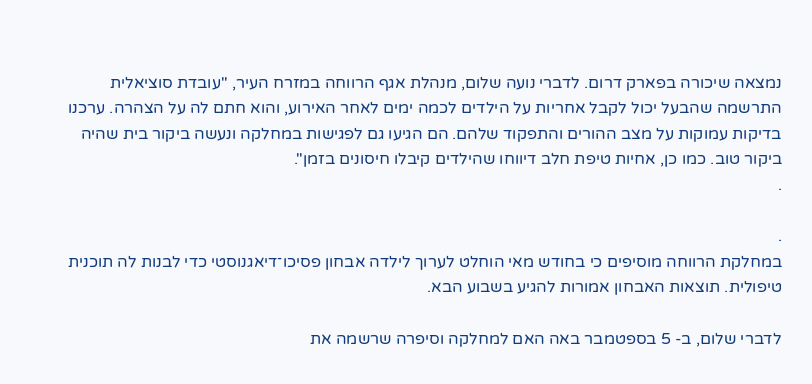נמצאה שיכורה בפארק דרום. לדברי נועה שלום, מנהלת אגף הרווחה במזרח העיר, "עובדת סוציאלית התרשמה שהבעל יכול לקבל אחריות על הילדים לכמה ימים לאחר האירוע, והוא חתם לה על הצהרה. ערכנו בדיקות עמוקות על מצב ההורים והתפקוד שלהם. הם הגיעו גם לפגישות במחלקה ונעשה ביקור בית שהיה ביקור טוב. כמו כן, אחיות טיפת חלב דיווחו שהילדים קיבלו חיסונים בזמן".
.

.
במחלקת הרווחה מוסיפים כי בחודש מאי הוחלט לערוך לילדה אבחון פסיכו־דיאגנוסטי כדי לבנות לה תוכנית טיפולית. תוצאות האבחון אמורות להגיע בשבוע הבא.

לדברי שלום, ב- 5 בספטמבר באה האם למחלקה וסיפרה שרשמה את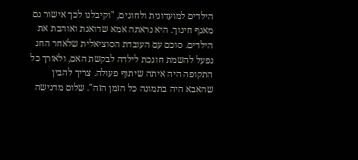הילדים למועדונית ולחוגים, "וקיבלנו לכך אישור גם מאגף חינוך. היא נראתה אמא שדואגת ואוהבת את הילדים. סוכם עם העובדת הסוציאלית שלאחר החג נפעל להשמת חונכת לילדה לבקשת האם, ולאורך כל התקופה היה איתה שיתוף פעולה. צריך להבין שהאבא היה בתמונה כל הזמן הזה". שלום מדגישה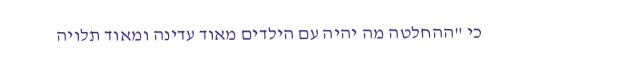כי "ההחלטה מה יהיה עם הילדים מאוד עדינה ומאוד תלויה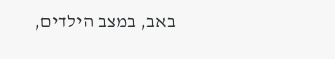באב, במצב הילדים,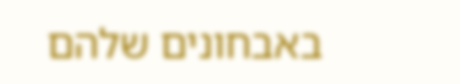באבחונים שלהם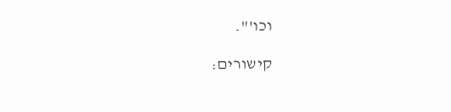וכו'".

קישורים: